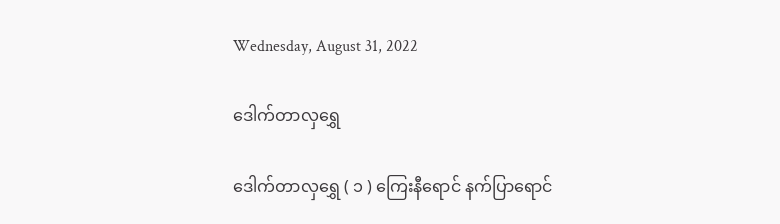Wednesday, August 31, 2022

ဒေါက်တာလှရွှေ

ဒေါက်တာလှရွှေ ( ၁ ) ကြေးနီရောင် နက်ပြာရောင်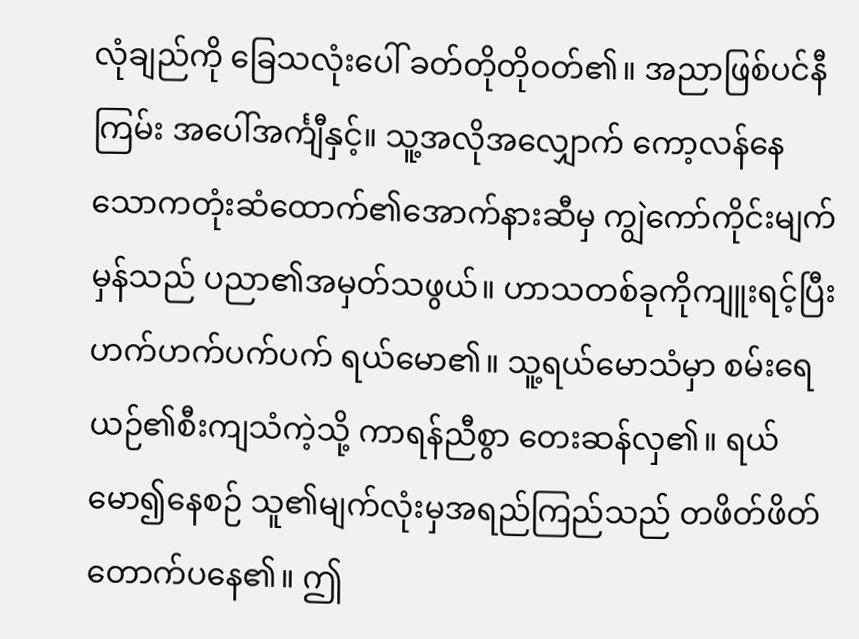လုံချည်ကို ခြေသလုံးပေါ် ခတ်တိုတိုဝတ်၏။ အညာဖြစ်ပင်နီကြမ်း အပေါ်အင်္ကျီနှင့်။ သူ့အလိုအလျှောက် ကော့လန်နေသောကတုံးဆံထောက်၏အောက်နားဆီမှ ကျွဲကော်ကိုင်းမျက်မှန်သည် ပညာ၏အမှတ်သဖွယ်။ ဟာသတစ်ခုကိုကျူးရင့်ပြီး ဟက်ဟက်ပက်ပက် ရယ်မော၏။ သူ့ရယ်မောသံမှာ စမ်းရေယဉ်၏စီးကျသံကဲ့သို့ ကာရန်ညီစွာ တေးဆန်လှ၏။ ရယ်မော၍နေစဉ် သူ၏မျက်လုံးမှအရည်ကြည်သည် တဖိတ်ဖိတ်တောက်ပနေ၏။ ဤ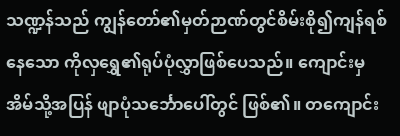သဏ္ဍန်သည် ကျွန်တော်၏မှတ်ဉာဏ်တွင်စိမ်းစို၍ကျန်ရစ်နေသော ကိုလှရွှေ၏ရုပ်ပုံလွှာဖြစ်ပေသည်။ ကျောင်းမှ အိမ်သို့အပြန် ဖျာပုံသင်္ဘောပေါ်တွင် ဖြစ်၏။ တကျောင်း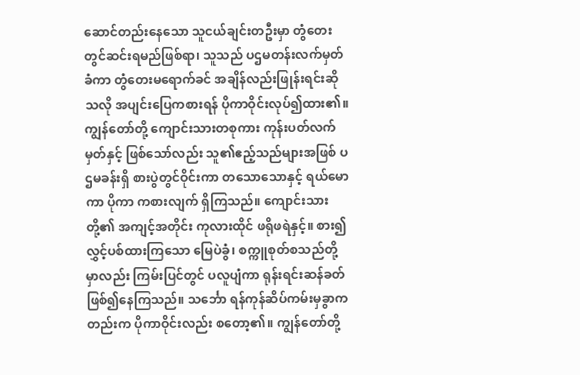ဆောင်တည်းနေသော သူငယ်ချင်းတဦးမှာ တွံတေးတွင်ဆင်းရမည်ဖြစ်ရာ၊ သူသည် ပဌမတန်းလက်မှတ်ခံကာ တွံတေးမရောက်ခင် အချိန်လည်းဖြုန်းရင်းဆိုသလို အပျင်းပြေကစားရန် ပိုကာဝိုင်းလုပ်၍ထား၏။ ကျွန်တော်တို့ ကျောင်းသားတစုကား ကုန်းပတ်လက်မှတ်နှင့် ဖြစ်သော်လည်း သူ၏ဧည့်သည်များအဖြစ် ပဌမခန်းရှိ စားပွဲတွင်ဝိုင်းကာ တသောသောနှင့် ရယ်မောကာ ပိုကာ ကစားလျက် ရှိကြသည်။ ကျောင်းသားတို့၏ အကျင့်အတိုင်း ကုလားထိုင် ဖရိုဖရဲနှင့်။ စား၍ လွှင့်ပစ်ထားကြသော မြေပဲခွံ၊ စက္ကူစုတ်စသည်တို့မှာလည်း ကြမ်းပြင်တွင် ပလူပျံကာ ရုန်းရင်းဆန်ခတ် ဖြစ်၍နေကြသည်။ သင်္ဘော ရန်ကုန်ဆိပ်ကမ်းမှခွာကတည်းက ပိုကာဝိုင်းလည်း စတော့၏။ ကျွန်တော်တို့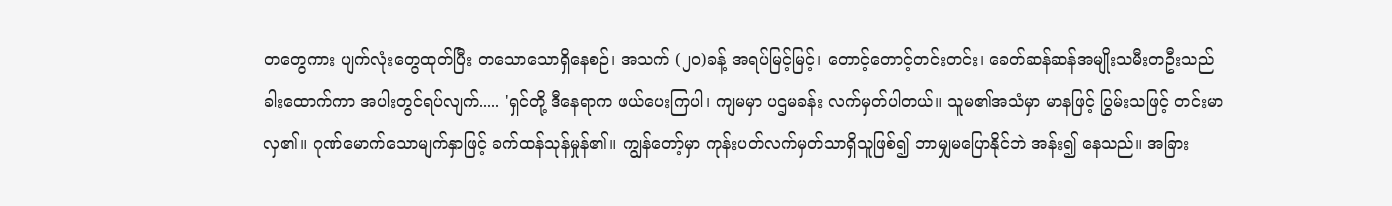တတွေကား ပျက်လုံးတွေထုတ်ပြီး တသောသောရှိနေစဉ်၊ အသက် (၂၀)ခန့် အရပ်မြင့်မြင့်၊ တောင့်တောင့်တင်းတင်း၊ ခေတ်ဆန်ဆန်အမျိုးသမီးတဦးသည် ခါးထောက်ကာ အပါးတွင်ရပ်လျက်..... 'ရှင်တို့ ဒီနေရာက ဖယ်ပေးကြပါ၊ ကျမမှာ ပဌမခန်း လက်မှတ်ပါတယ်။ သူမ၏အသံမှာ မာနဖြင့် ပြွမ်းသဖြင့် တင်းမာလှ၏။ ဂုဏ်မောက်သောမျက်နှာဖြင့် ခက်ထန်သုန်မှုန်၏။ ကျွန်တော့်မှာ ကုန်းပတ်လက်မှတ်သာရှိသူဖြစ်၍ ဘာမျှမပြောနိုင်ဘဲ အန်း၍ နေသည်။ အခြား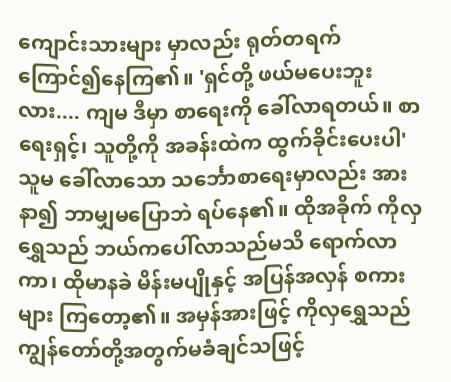ကျောင်းသားများ မှာလည်း ရုတ်တရက် ကြောင်၍နေကြ၏။ 'ရှင်တို့ ဖယ်မပေးဘူးလား.... ကျမ ဒီမှာ စာရေးကို ခေါ်လာရတယ်။ စာရေးရှင့်၊ သူတို့ကို အခန်းထဲက ထွက်ခိုင်းပေးပါ' သူမ ခေါ်လာသော သင်္ဘောစာရေးမှာလည်း အားနာ၍ ဘာမျှမပြောဘဲ ရပ်နေ၏။ ထိုအခိုက် ကိုလှရွှေသည် ဘယ်ကပေါ်လာသည်မသိ ရောက်လာကာ၊ ထိုမာနခဲ မိန်းမပျိုနှင့် အပြန်အလှန် စကားများ ကြတော့၏။ အမှန်အားဖြင့် ကိုလှရွှေသည် ကျွန်တော်တို့အတွက်မခံချင်သဖြင့်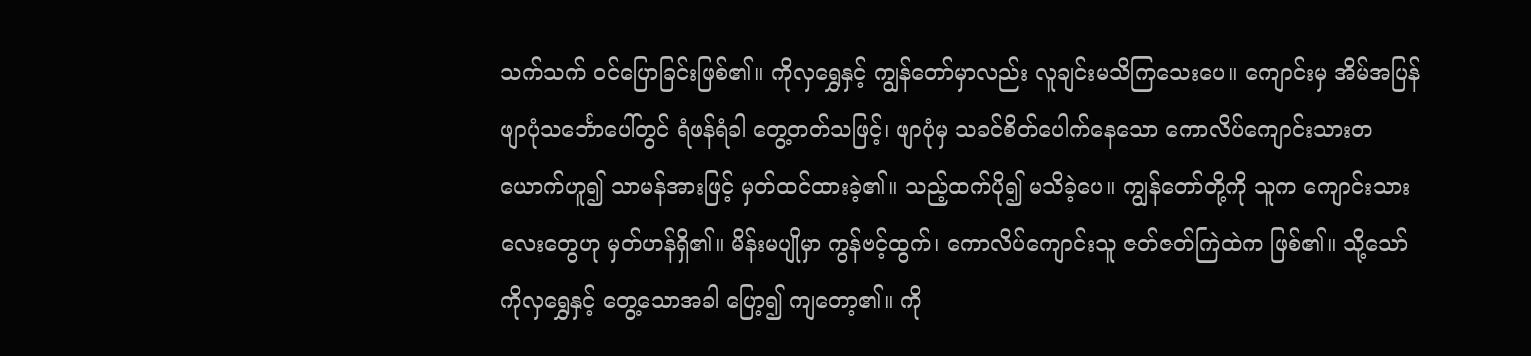သက်သက် ဝင်ပြောခြင်းဖြစ်၏။ ကိုလှရွှေနှင့် ကျွန်တော်မှာလည်း လူချင်းမသိကြသေးပေ။ ကျောင်းမှ အိမ်အပြန် ဖျာပုံသင်္ဘောပေါ်တွင် ရံဖန်ရံခါ တွေ့တတ်သဖြင့်၊ ဖျာပုံမှ သခင်စိတ်ပေါက်နေသော ကောလိပ်ကျောင်းသားတယောက်ဟူ၍ သာမန်အားဖြင့် မှတ်ထင်ထားခဲ့၏။ သည့်ထက်ပို၍ မသိခဲ့ပေ။ ကျွန်တော်တို့ကို သူက ကျောင်းသားလေးတွေဟု မှတ်ဟန်ရှိ၏။ မိန်းမပျိုမှာ ကွန်ဗင့်ထွက်၊ ကောလိပ်ကျောင်းသူ ဇတ်ဇတ်ကြဲထဲက ဖြစ်၏။ သို့သော် ကိုလှရွှေနှင့် တွေ့သောအခါ ပြော့၍ ကျတော့၏။ ကို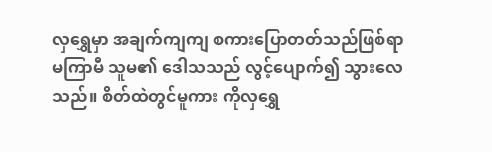လှရွှေမှာ အချက်ကျကျ စကားပြောတတ်သည်ဖြစ်ရာ မကြာမီ သူမ၏ ဒေါသသည် လွင့်ပျောက်၍ သွားလေသည်။ စိတ်ထဲတွင်မူကား ကိုလှရွှေ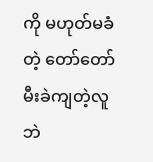ကို မဟုတ်မခံတဲ့ တော်တော်မီးခဲကျတဲ့လူဘဲ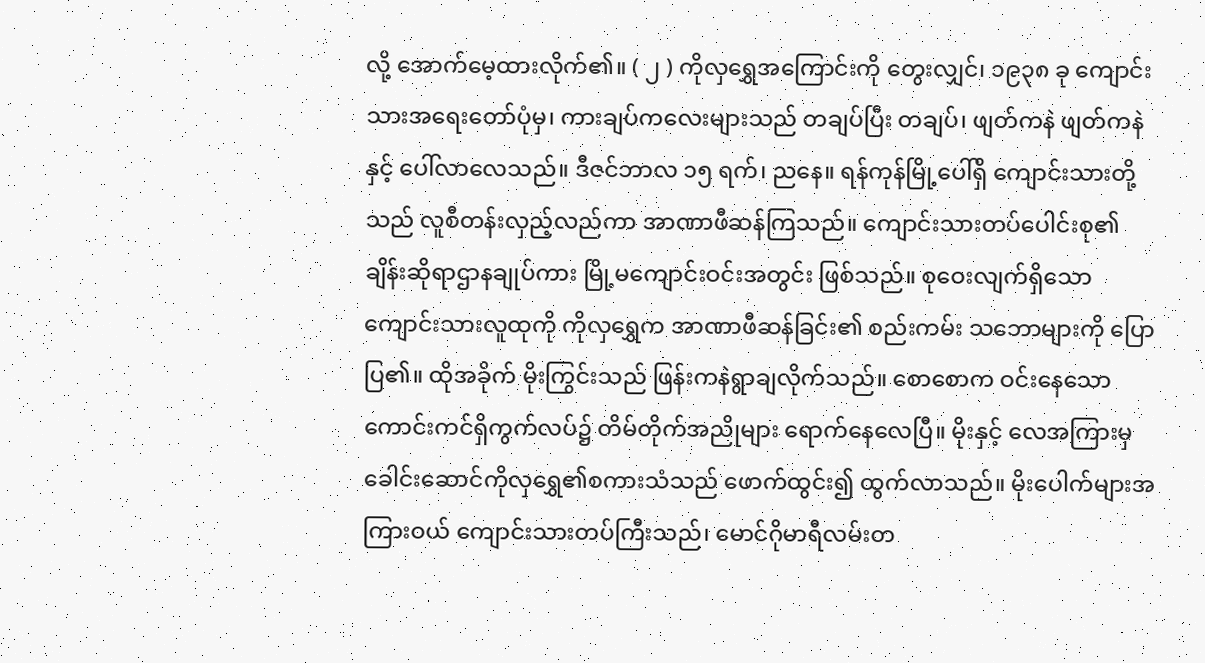လို့ အောက်မေ့ထားလိုက်၏။ ( ၂ ) ကိုလှရွှေအကြောင်းကို တွေးလျှင်၊ ၁၉၃၈ ခု ကျောင်းသားအရေးတော်ပုံမှ၊ ကားချပ်ကလေးများသည် တချပ်ပြီး တချပ်၊ ဖျတ်ကနဲ ဖျတ်ကနဲနှင့် ပေါ်လာလေသည်။ ဒီဇင်ဘာလ ၁၅ ရက်၊ ညနေ။ ရန်ကုန်မြို့ပေါ်ရှိ ကျောင်းသားတို့သည် လူစီတန်းလှည့်လည်ကာ အာဏာဖီဆန်ကြသည်။ ကျောင်းသားတပ်ပေါင်းစု၏ ချိန်းဆိုရာဌာနချုပ်ကား မြို့မကျောင်းဝင်းအတွင်း ဖြစ်သည်။ စုဝေးလျက်ရှိသော ကျောင်းသားလူထုကို ကိုလှရွှေက အာဏာဖီဆန်ခြင်း၏ စည်းကမ်း သဘောများကို ပြောပြ၏။ ထိုအခိုက် မိုးကြွင်းသည် ဖြန်းကနဲရွာချလိုက်သည်။ စောစောက ဝင်းနေသောကောင်းကင်ရှိကွက်လပ်၌ တိမ်တိုက်အညိုများ ရောက်နေလေပြီ။ မိုးနှင့် လေအကြားမှ ခေါင်းဆောင်ကိုလှရွှေ၏စကားသံသည် ဖောက်ထွင်း၍ ထွက်လာသည်။ မိုးပေါက်များအကြားဝယ် ကျောင်းသားတပ်ကြီးသည်၊ မောင်ဂိုမာရီလမ်းတ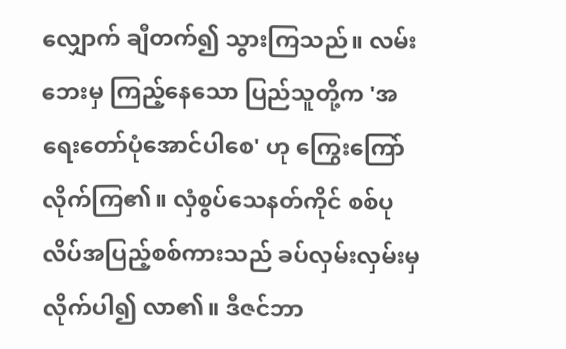လျှောက် ချီတက်၍ သွားကြသည်။ လမ်းဘေးမှ ကြည့်နေသော ပြည်သူတို့က 'အရေးတော်ပုံအောင်ပါစေ' ဟု ကြွေးကြော် လိုက်ကြ၏။ လှံစွပ်သေနတ်ကိုင် စစ်ပုလိပ်အပြည့်စစ်ကားသည် ခပ်လှမ်းလှမ်းမှ လိုက်ပါ၍ လာ၏။ ဒီဇင်ဘာ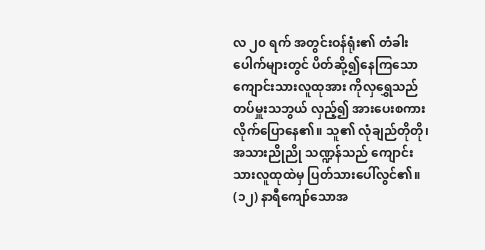လ ၂၀ ရက် အတွင်းဝန်ရုံး၏ တံခါးပေါက်များတွင် ပိတ်ဆို့၍နေကြသော ကျောင်းသားလူထုအား ကိုလှရွှေသည် တပ်မှူးသဘွယ် လှည့်၍ အားပေးစကားလိုက်ပြောနေ၏။ သူ၏ လုံချည်တိုတို၊ အသားညိုညို သဏ္ဍန်သည် ကျောင်းသားလူထုထဲမှ ပြတ်သားပေါ်လွင်၏။ (၁၂) နာရီကျော်သောအ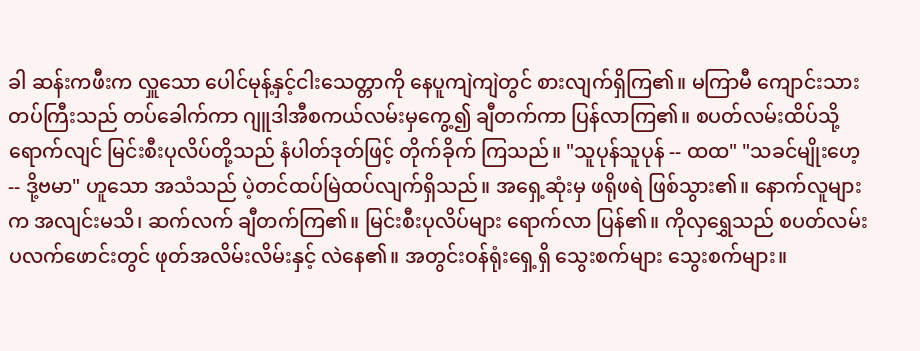ခါ ဆန်းကဖီးက လှူသော ပေါင်မုန့်နှင့်ငါးသေတ္တာကို နေပူကျဲကျဲတွင် စားလျက်ရှိကြ၏။ မကြာမီ ကျောင်းသားတပ်ကြီးသည် တပ်ခေါက်ကာ ဂျူဒါအီစကယ်လမ်းမှကွေ့၍ ချီတက်ကာ ပြန်လာကြ၏။ စပတ်လမ်းထိပ်သို့ ရောက်လျင် မြင်းစီးပုလိပ်တို့သည် နံပါတ်ဒုတ်ဖြင့် တိုက်ခိုက် ကြသည်။ "သူပုန်သူပုန် -- ထထ" "သခင်မျိုးဟေ့ -- ဒို့ဗမာ" ဟူသော အသံသည် ပဲ့တင်ထပ်မြဲထပ်လျက်ရှိသည်။ အရှေ့ဆုံးမှ ဖရိုဖရဲ ဖြစ်သွား၏။ နောက်လူများက အလျင်းမသိ၊ ဆက်လက် ချီတက်ကြ၏။ မြင်းစီးပုလိပ်များ ရောက်လာ ပြန်၏။ ကိုလှရွှေသည် စပတ်လမ်း ပလက်ဖောင်းတွင် ဖုတ်အလိမ်းလိမ်းနှင့် လဲနေ၏။ အတွင်းဝန်ရုံးရှေ့ရှိ သွေးစက်များ သွေးစက်များ။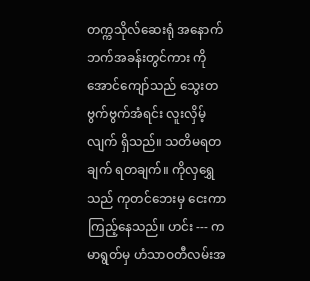တက္ကသိုလ်ဆေးရုံ အနောက်ဘက်အခန်းတွင်ကား ကိုအောင်ကျော်သည် သွေးတဗွက်ဗွက်အံရင်း လူးလှိမ့်လျက် ရှိသည်။ သတိမရတချက် ရတချက်။ ကိုလှရွှေသည် ကုတင်ဘေးမှ ငေးကာ ကြည့်နေသည်။ ဟင်း --- ကမာရွတ်မှ ဟံသာဝတီလမ်းအ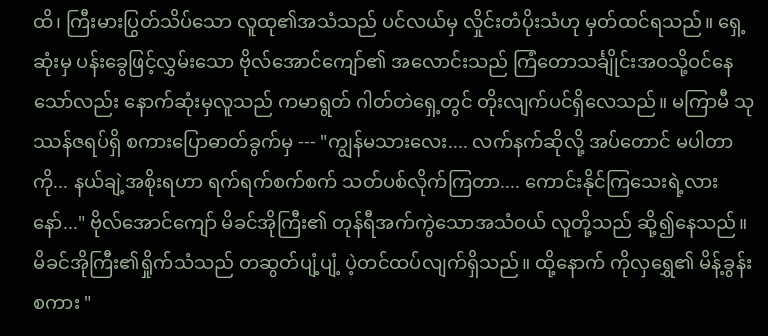ထိ၊ ကြီးမားပြွတ်သိပ်သော လူထု၏အသံသည် ပင်လယ်မှ လှိုင်းတံပိုးသံဟု မှတ်ထင်ရသည်။ ရှေ့ဆုံးမှ ပန်းခွေဖြင့်လွှမ်းသော ဗိုလ်အောင်ကျော်၏ အလောင်းသည် ကြံတောသင်္ချိုင်းအဝသို့ဝင်နေသော်လည်း နောက်ဆုံးမှလူသည် ကမာရွတ် ဂါတ်တဲရှေ့တွင် တိုးလျက်ပင်ရှိလေသည်။ မကြာမီ သုဿန်ဇရပ်ရှိ စကားပြောဓာတ်ခွက်မှ --- "ကျွန်မသားလေး.... လက်နက်ဆိုလို့ အပ်တောင် မပါတာကို... နယ်ချဲ့အစိုးရဟာ ရက်ရက်စက်စက် သတ်ပစ်လိုက်ကြတာ.... ကောင်းနိုင်ကြသေးရဲ့လားနော်..." ဗိုလ်အောင်ကျော် မိခင်အိုကြီး၏ တုန်ရီအက်ကွဲသောအသံဝယ် လူတို့သည် ဆို့၍နေသည်။ မိခင်အိုကြီး၏ရှိုက်သံသည် တဆွတ်ပျံ့ပျံ့ ပဲ့တင်ထပ်လျက်ရှိသည်။ ထို့နောက် ကိုလှရွှေ၏ မိန့်ခွန်းစကား "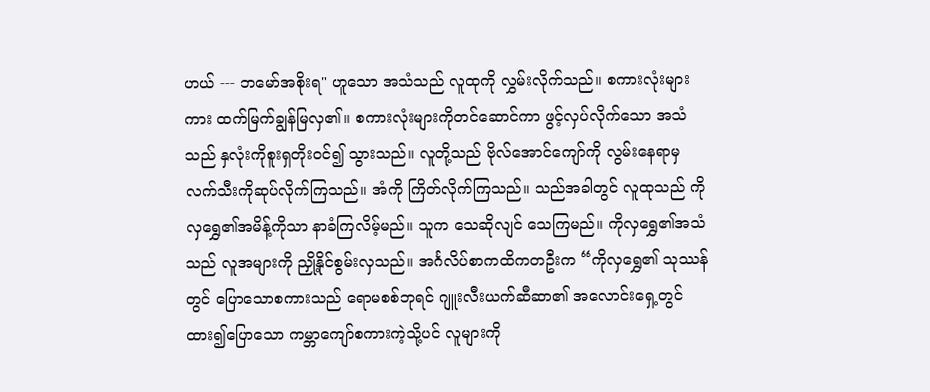ဟယ် --- ဘမော်အစိုးရ" ဟူသော အသံသည် လူထုကို လွှမ်းလိုက်သည်။ စကားလုံးများကား ထက်မြက်ချွန်မြလှ၏။ စကားလုံးများကိုတင်ဆောင်ကာ ဖွင့်လှပ်လိုက်သော အသံသည် နှလုံးကိုစူးရှတိုးဝင်၍ သွားသည်။ လူတို့သည် ဗိုလ်အောင်ကျော်ကို လွမ်းနေရာမှ လက်သီးကိုဆုပ်လိုက်ကြသည်။ အံကို ကြိတ်လိုက်ကြသည်။ သည်အခါတွင် လူထုသည် ကိုလှရွှေ၏အမိန့်ကိုသာ နာခံကြလိမ့်မည်။ သူက သေဆိုလျင် သေကြမည်။ ကိုလှရွှေ၏အသံသည် လူအများကို ညှို့နိုင်စွမ်းလှသည်။ အင်္ဂလိပ်စာကထိကတဦးက “ကိုလှရွှေ၏ သုဿန်တွင် ပြောသောစကားသည် ရောမစစ်ဘုရင် ဂျူးလီးယက်ဆီဆာ၏ အလောင်းရှေ့တွင် ထား၍ပြောသော ကမ္ဘာကျော်စကားကဲ့သို့ပင် လူများကို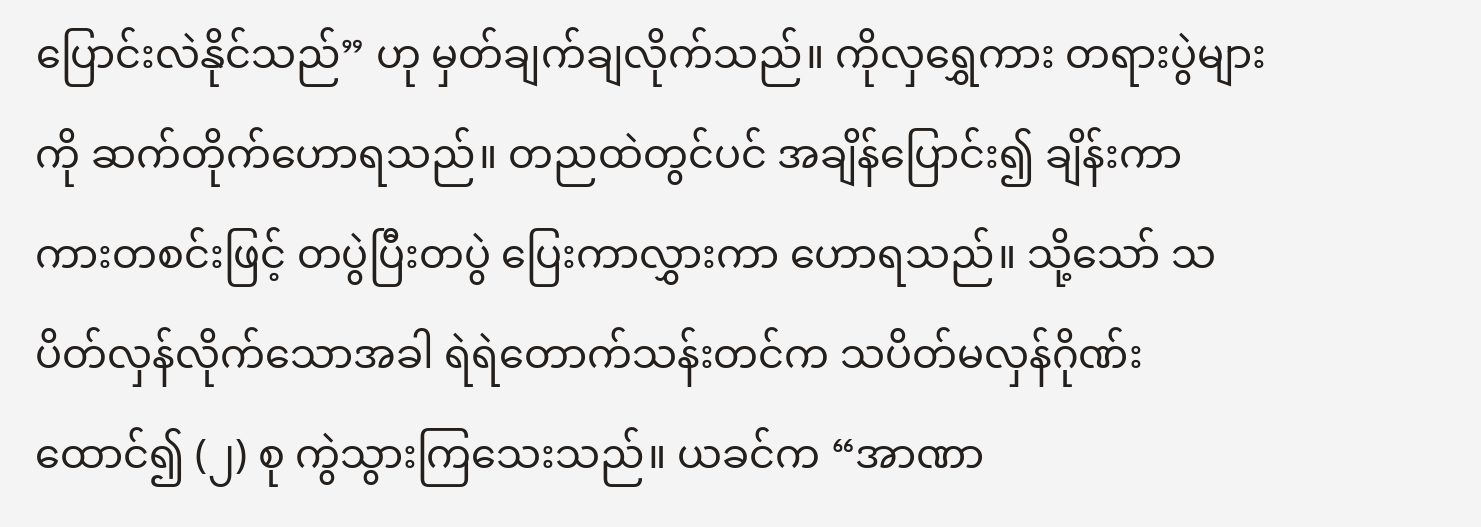ပြောင်းလဲနိုင်သည်” ဟု မှတ်ချက်ချလိုက်သည်။ ကိုလှရွှေကား တရားပွဲများကို ဆက်တိုက်ဟောရသည်။ တညထဲတွင်ပင် အချိန်ပြောင်း၍ ချိန်းကာ ကားတစင်းဖြင့် တပွဲပြီးတပွဲ ပြေးကာလွှားကာ ဟောရသည်။ သို့သော် သပိတ်လှန်လိုက်သောအခါ ရဲရဲတောက်သန်းတင်က သပိတ်မလှန်ဂိုဏ်းထောင်၍ (၂) စု ကွဲသွားကြသေးသည်။ ယခင်က “အာဏာ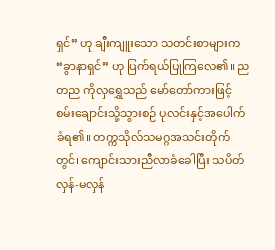ရှင်” ဟု ချီးကျူးသော သတင်းစာများက “ခွာနာရှင်” ဟု ပြက်ရယ်ပြုကြလေ၏။ ည တည ကိုလှရွှေသည် မော်တော်ကားဖြင့် စမ်းချောင်းသို့သွားစဉ် ပုလင်းနှင့်အပေါက်ခံရ၏။ တက္ကသိုလ်သမဂ္ဂအသင်းတိုက်တွင်၊ ကျောင်းသားညီလာခံခေါပြီး သပိတ်လှန်-မလှန်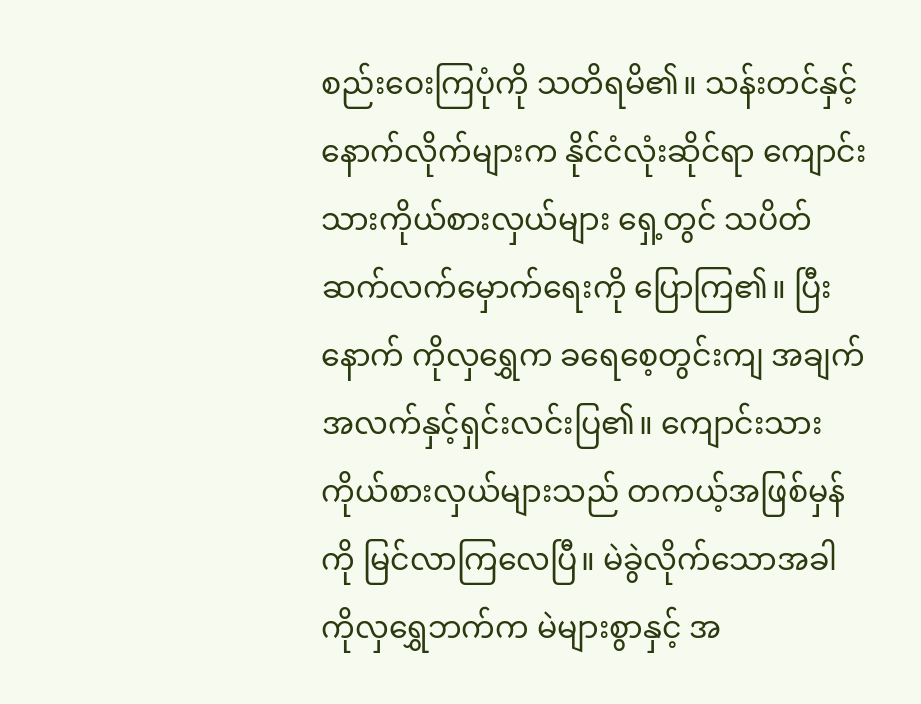စည်းဝေးကြပုံကို သတိရမိ၏။ သန်းတင်နှင့်နောက်လိုက်များက နိုင်ငံလုံးဆိုင်ရာ ကျောင်းသားကိုယ်စားလှယ်များ ရှေ့တွင် သပိတ်ဆက်လက်မှောက်ရေးကို ပြောကြ၏။ ပြီးနောက် ကိုလှရွှေက ခရေစေ့တွင်းကျ အချက်အလက်နှင့်ရှင်းလင်းပြ၏။ ကျောင်းသားကိုယ်စားလှယ်များသည် တကယ့်အဖြစ်မှန်ကို မြင်လာကြလေပြီ။ မဲခွဲလိုက်သောအခါ ကိုလှရွှေဘက်က မဲများစွာနှင့် အ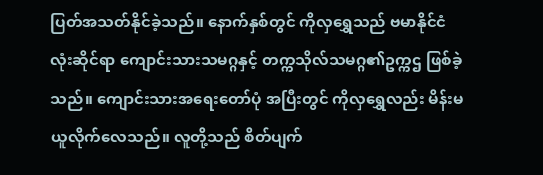ပြတ်အသတ်နိုင်ခဲ့သည်။ နောက်နှစ်တွင် ကိုလှရွှေသည် ဗမာနိုင်ငံလုံးဆိုင်ရာ ကျောင်းသားသမဂ္ဂနှင့် တက္ကသိုလ်သမဂ္ဂ၏ဥက္ကဌ ဖြစ်ခဲ့သည်။ ကျောင်းသားအရေးတော်ပုံ အပြီးတွင် ကိုလှရွှေလည်း မိန်းမယူလိုက်လေသည်။ လူတို့သည် စိတ်ပျက်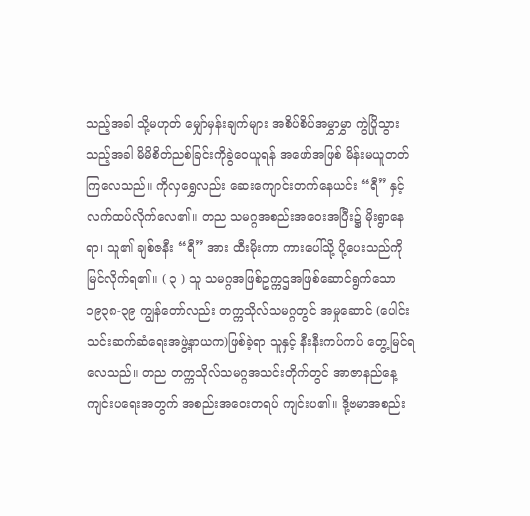သည့်အခါ သို့မဟုတ် မျှော်မှန်းချက်များ အစိပ်စိပ်အမွှာမွှာ ကွဲပြိုသွားသည့်အခါ မိမိစိတ်ညစ်ခြင်းကိုခွဲဝေယူရန် အဖော်အဖြစ် မိန်းမယူတတ်ကြလေသည်။ ကိုလှရွှေလည်း ဆေးကျောင်းတက်နေယင်း “ရီ” နှင့် လက်ထပ်လိုက်လေ၏။ တည သမဂ္ဂအစည်းအဝေးအပြီး၌ မိုးရွာနေရာ၊ သူ၏ ချစ်ဇနီး “ရီ” အား ထီးမိုးကာ ကားပေါ်သို့ ပို့ပေးသည်ကို မြင်လိုက်ရ၏။ ( ၃ ) သူ သမဂ္ဂအဖြစ်ဥက္ကဌအဖြစ်ဆောင်ရွက်သော ၁၉၃၈-၃၉ ကျွန်တော်လည်း တက္ကသိုလ်သမဂ္ဂတွင် အမှုဆောင် (ပေါင်းသင်းဆက်ဆံရေးအဖွဲ့နာယက)ဖြစ်ခဲ့ရာ သူနှင့် နီးနီးကပ်ကပ် တွေ့မြင်ရလေသည်။ တည တက္ကသိုလ်သမဂ္ဂအသင်းတိုက်တွင် အာဇာနည်နေ့ကျင်းပရေးအတွက် အစည်းအဝေးတရပ် ကျင်းပ၏။ ဒို့ဗမာအစည်း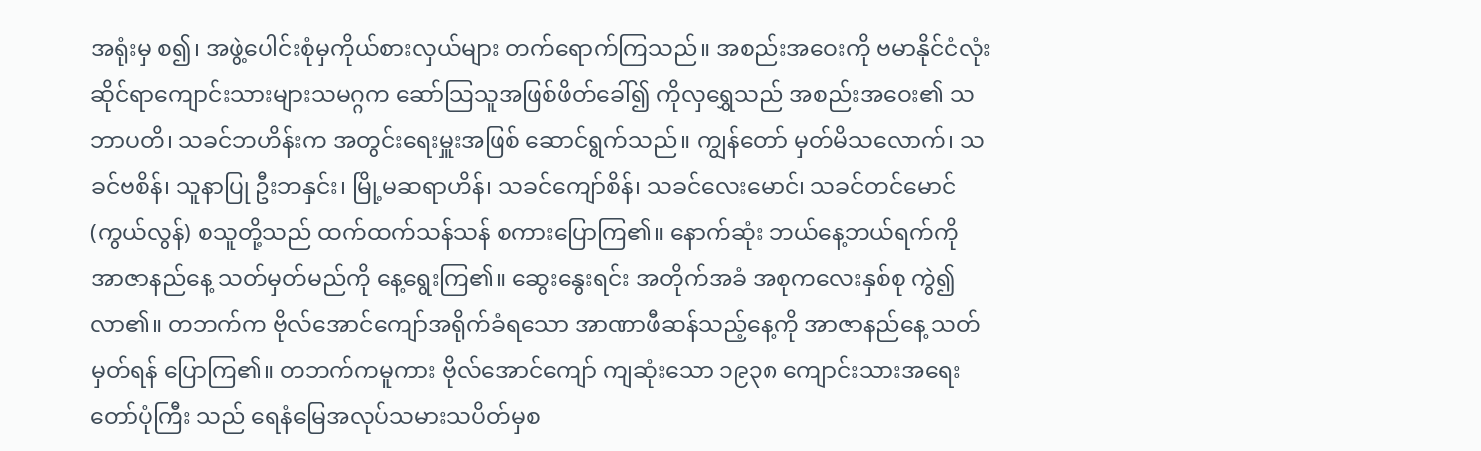အရုံးမှ စ၍၊ အဖွဲ့ပေါင်းစုံမှကိုယ်စားလှယ်များ တက်ရောက်ကြသည်။ အစည်းအဝေးကို ဗမာနိုင်ငံလုံးဆိုင်ရာကျောင်းသားများသမဂ္ဂက ဆော်သြသူအဖြစ်ဖိတ်ခေါ်၍ ကိုလှရွှေသည် အစည်းအဝေး၏ သဘာပတိ၊ သခင်ဘဟိန်းက အတွင်းရေးမှူးအဖြစ် ဆောင်ရွက်သည်။ ကျွန်တော် မှတ်မိသလောက်၊ သခင်ဗစိန်၊ သူနာပြု ဦးဘနှင်း၊ မြို့မဆရာဟိန်၊ သခင်ကျော်စိန်၊ သခင်လေးမောင်၊ သခင်တင်မောင် (ကွယ်လွန်) စသူတို့သည် ထက်ထက်သန်သန် စကားပြောကြ၏။ နောက်ဆုံး ဘယ်နေ့ဘယ်ရက်ကို အာဇာနည်နေ့ သတ်မှတ်မည်ကို နေ့ရွေးကြ၏။ ဆွေးနွေးရင်း အတိုက်အခံ အစုကလေးနှစ်စု ကွဲ၍လာ၏။ တဘက်က ဗိုလ်အောင်ကျော်အရိုက်ခံရသော အာဏာဖီဆန်သည့်နေ့ကို အာဇာနည်နေ့ သတ်မှတ်ရန် ပြောကြ၏။ တဘက်ကမူကား ဗိုလ်အောင်ကျော် ကျဆုံးသော ၁၉၃၈ ကျောင်းသားအရေးတော်ပုံကြီး သည် ရေနံမြေအလုပ်သမားသပိတ်မှစ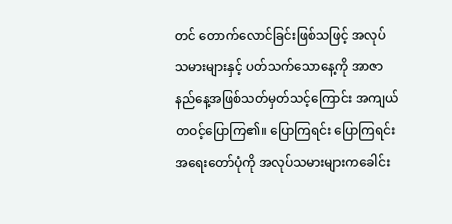တင် တောက်လောင်ခြင်းဖြစ်သဖြင့် အလုပ်သမားများနှင့် ပတ်သက်သောနေ့ကို အာဇာနည်နေ့အဖြစ်သတ်မှတ်သင့်ကြောင်း အကျယ်တဝင့်ပြောကြ၏။ ပြောကြရင်း ပြောကြရင်း အရေးတော်ပုံကို အလုပ်သမားများကခေါင်း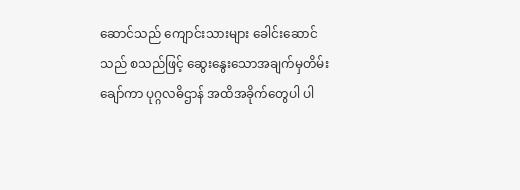ဆောင်သည် ကျောင်းသားများ ခေါင်းဆောင်သည် စသည်ဖြင့် ဆွေးနွေးသောအချက်မှတိမ်းချော်ကာ ပုဂ္ဂလဓိဌာန် အထိအခိုက်တွေပါ ပါ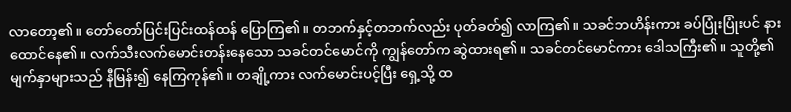လာတော့၏။ တော်တော်ပြင်းပြင်းထန်ထန် ပြောကြ၏။ တဘက်နှင့်တဘက်လည်း ပုတ်ခတ်၍ လာကြ၏။ သခင်ဘဟိန်းကား ခပ်ပြုံးပြုံးပင် နားထောင်နေ၏။ လက်သီးလက်မောင်းတန်းနေသော သခင်တင်မောင်ကို ကျွန်တော်က ဆွဲထားရ၏။ သခင်တင်မောင်ကား ဒေါသကြီး၏။ သူတို့၏ မျက်နှာများသည် နီမြန်း၍ နေကြကုန်၏။ တချို့ကား လက်မောင်းပင့်ပြီး ရှေ့သို့ ထ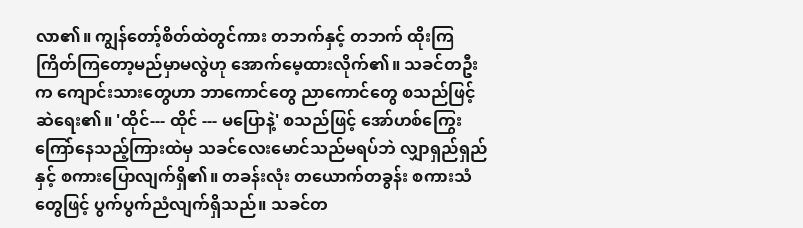လာ၏။ ကျွန်တော့်စိတ်ထဲတွင်ကား တဘက်နှင့် တဘက် ထိုးကြကြိတ်ကြတော့မည်မှာမလွဲဟု အောက်မေ့ထားလိုက်၏။ သခင်တဦးက ကျောင်းသားတွေဟာ ဘာကောင်တွေ ညာကောင်တွေ စသည်ဖြင့် ဆဲရေး၏။ 'ထိုင်--- ထိုင် --- မပြောနဲ့' စသည်ဖြင့် အော်ဟစ်ကြွေးကြော်နေသည့်ကြားထဲမှ သခင်လေးမောင်သည်မရပ်ဘဲ လျှာရှည်ရှည်နှင့် စကားပြောလျက်ရှိ၏။ တခန်းလုံး တယောက်တခွန်း စကားသံတွေဖြင့် ပွက်ပွက်ညံလျက်ရှိသည်။ သခင်တ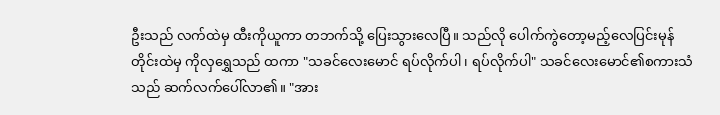ဦးသည် လက်ထဲမှ ထီးကိုယူကာ တဘက်သို့ ပြေးသွားလေပြီ။ သည်လို ပေါက်ကွဲတော့မည့်လေပြင်းမုန်တိုင်းထဲမှ ကိုလှရွှေသည် ထကာ "သခင်လေးမောင် ရပ်လိုက်ပါ၊ ရပ်လိုက်ပါ" သခင်လေးမောင်၏စကားသံသည် ဆက်လက်ပေါ်လာ၏။ "အား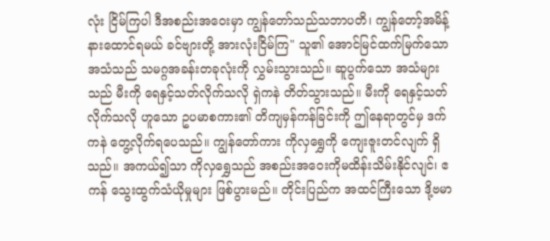လုံး ငြိမ်ကြပါ ဒီအစည်းအဝေးမှာ ကျွန်တော်သည်သဘာပတိ၊ ကျွန်တော့်အမိန့် နားထောင်ရမယ် ခင်ဗျားတို့ အားလုံးငြိမ်ကြ" သူ၏ အောင်မြင်ထက်မြက်သောအသံသည် သမဂ္ဂအခန်းတခုလုံးကို လွှမ်းသွားသည်။ ဆူပွက်သော အသံများသည် မီးကို ရေနှင့်သတ်လိုက်သလို ရှဲကနဲ တိတ်သွားသည်။ မီးကို ရေနှင့်သတ်လိုက်သလို ဟူသော ဥပမာစကား၏ တိကျမှန်ကန်ခြင်းကို ဤနေရာတွင်မှ ဒက်ကနဲ တွေ့လိုက်ရပေသည်။ ကျွန်တော်ကား ကိုလှရွှေကို ကျေးဇူးတင်လျက် ရှိသည်။ အကယ်၍သာ ကိုလှရွှေသည် အစည်းအဝေးကိုမထိန်းသိမ်းနိုင်လျင်၊ ဧကန် သွေးထွက်သံယိုမှုများ ဖြစ်ပွားမည်။ တိုင်းပြည်က အထင်ကြီးသော ဒို့ဗမာ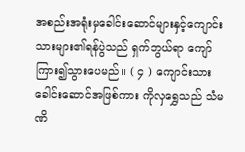အစည်းအရုံးမှခေါင်းဆောင်များနှင့်ကျောင်းသားများ၏ရန်ပွဲသည် ရှက်ဘွယ်ရာ ကျော်ကြား၍သွားပေမည်။ ( ၄ ) ကျောင်းသားခေါင်းဆောင်အဖြစ်ကား ကိုလှရွှေသည် သံမဏိ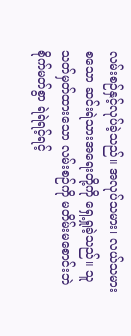လမ်းစဉ်နှင့်လုပ်ခဲ့သည်။ အလုပ်သမား၊ လယ်သမားစသော ဆင်းရဲသားအရေးတို့ကို ရှေ့ရှုခဲ့သည်။ သူသတ်မှတ်ထားသော လမ်းစဉ်ကို မတိမ်းမစောင်းဘဲ စိုက်မတ်စွာ ရဲရဲရင့်ရင့်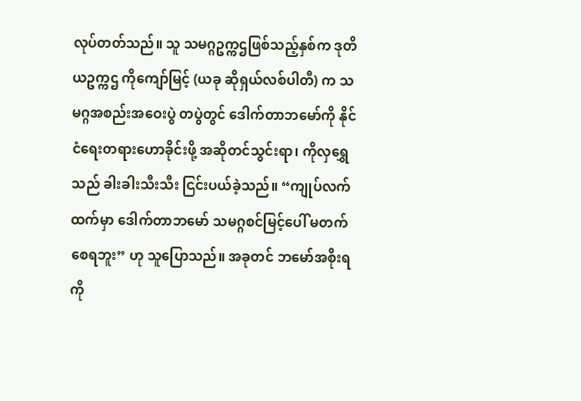လုပ်တတ်သည်။ သူ သမဂ္ဂဥက္ကဌဖြစ်သည့်နှစ်က ဒုတိယဥက္ကဌ ကိုကျော်မြင့် (ယခု ဆိုရှယ်လစ်ပါတီ) က သမဂ္ဂအစည်းအဝေးပွဲ တပွဲတွင် ဒေါက်တာဘမော်ကို နိုင်ငံရေးတရားဟောခိုင်းဖို့ အဆိုတင်သွင်းရာ၊ ကိုလှရွှေသည် ခါးခါးသီးသီး ငြင်းပယ်ခဲ့သည်။ “ကျုပ်လက်ထက်မှာ ဒေါက်တာဘမော် သမဂ္ဂစင်မြင့်ပေါ် မတက်စေရဘူး” ဟု သူပြောသည်။ အခုတင် ဘမော်အစိုးရကို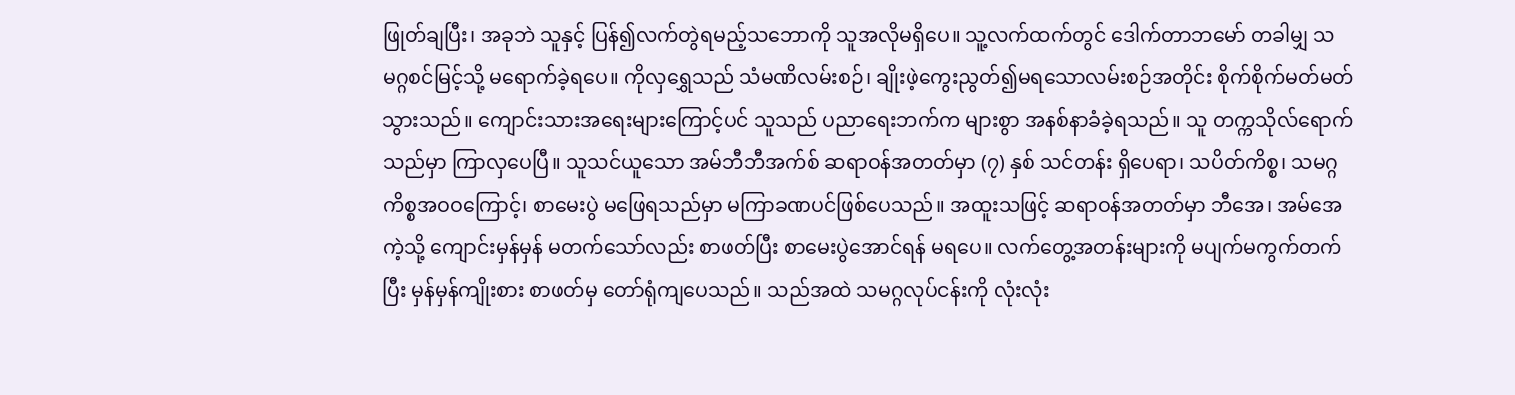ဖြုတ်ချပြီး၊ အခုဘဲ သူနှင့် ပြန်၍လက်တွဲရမည့်သဘောကို သူအလိုမရှိပေ။ သူ့လက်ထက်တွင် ဒေါက်တာဘမော် တခါမျှ သမဂ္ဂစင်မြင့်သို့ မရောက်ခဲ့ရပေ။ ကိုလှရွှေသည် သံမဏိလမ်းစဉ်၊ ချိုးဖဲ့ကွေးညွတ်၍မရသောလမ်းစဉ်အတိုင်း စိုက်စိုက်မတ်မတ် သွားသည်။ ကျောင်းသားအရေးများကြောင့်ပင် သူသည် ပညာရေးဘက်က များစွာ အနစ်နာခံခဲ့ရသည်။ သူ တက္ကသိုလ်ရောက်သည်မှာ ကြာလှပေပြီ။ သူသင်ယူသော အမ်ဘီဘီအက်စ် ဆရာဝန်အတတ်မှာ (၇) နှစ် သင်တန်း ရှိပေရာ၊ သပိတ်ကိစ္စ၊ သမဂ္ဂကိစ္စအဝဝကြောင့်၊ စာမေးပွဲ မဖြေရသည်မှာ မကြာခဏပင်ဖြစ်ပေသည်။ အထူးသဖြင့် ဆရာဝန်အတတ်မှာ ဘီအေ၊ အမ်အေကဲ့သို့ ကျောင်းမှန်မှန် မတက်သော်လည်း စာဖတ်ပြီး စာမေးပွဲအောင်ရန် မရပေ။ လက်တွေ့အတန်းများကို မပျက်မကွက်တက်ပြီး မှန်မှန်ကျိုးစား စာဖတ်မှ တော်ရုံကျပေသည်။ သည်အထဲ သမဂ္ဂလုပ်ငန်းကို လုံးလုံး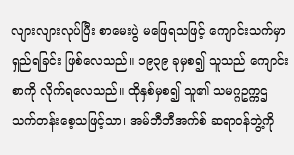လျားလျားလုပ်ပြီး စာမေးပွဲ မဖြေရသဖြင့် ကျောင်းသက်မှာရှည်ရခြင်း ဖြစ်လေသည်။ ၁၉၃၉ ခုမှစ၍ သူသည် ကျောင်းစာကို လိုက်ရလေသည်။ ထိုနှစ်မှစ၍ သူ၏ သမဂ္ဂဥက္ကဌ သက်တန်းစေ့သဖြင့်သာ၊ အမ်ဘီဘီအက်စ် ဆရာဝန်ဘွဲ့ကို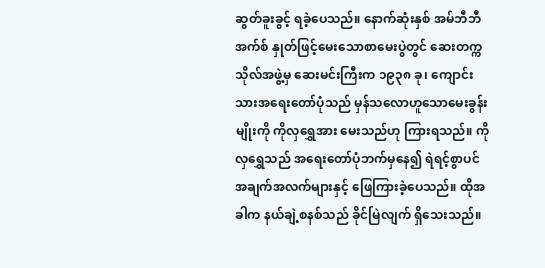ဆွတ်ခူးခွင့် ရခဲ့ပေသည်။ နောက်ဆုံးနှစ် အမ်ဘီဘီအက်စ် နှုတ်ဖြင့်မေးသောစာမေးပွဲတွင် ဆေးတက္ကသိုလ်အဖွဲ့မှ ဆေးမင်းကြီးက ၁၉၃၈ ခု၊ ကျောင်းသားအရေးတော်ပုံသည် မှန်သလောဟူသောမေးခွန်းမျိုးကို ကိုလှရွှေအား မေးသည်ဟု ကြားရသည်။ ကိုလှရွှေသည် အရေးတော်ပုံဘက်မှနေ၍ ရဲရင့်စွာပင် အချက်အလက်များနှင့် ဖြေကြားခဲ့ပေသည်။ ထိုအခါက နယ်ချဲ့စနစ်သည် ခိုင်မြဲလျက် ရှိသေးသည်။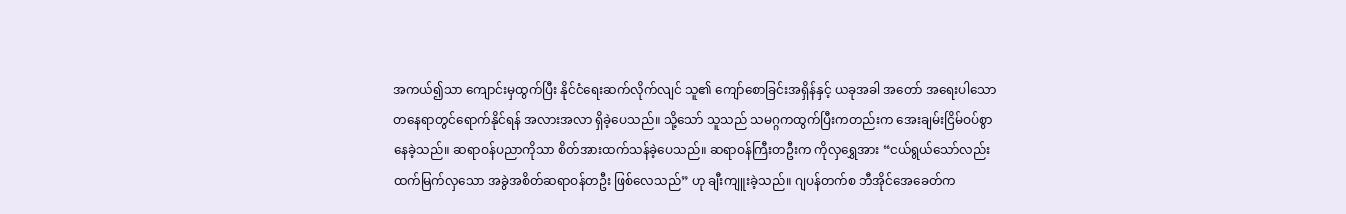အကယ်၍သာ ကျောင်းမှထွက်ပြီး နိုင်ငံရေးဆက်လိုက်လျင် သူ၏ ကျော်စောခြင်းအရှိန်နှင့် ယခုအခါ အတော် အရေးပါသောတနေရာတွင်ရောက်နိုင်ရန် အလားအလာ ရှိခဲ့ပေသည်။ သို့သော် သူသည် သမဂ္ဂကထွက်ပြီးကတည်းက အေးချမ်းငြိမ်ဝပ်စွာ နေခဲ့သည်။ ဆရာဝန်ပညာကိုသာ စိတ်အားထက်သန်ခဲ့ပေသည်။ ဆရာဝန်ကြီးတဦးက ကိုလှရွှေအား “ငယ်ရွယ်သော်လည်း ထက်မြက်လှသော အခွဲအစိတ်ဆရာဝန်တဦး ဖြစ်လေသည်” ဟု ချီးကျူးခဲ့သည်။ ဂျပန်တက်စ ဘီအိုင်အေခေတ်က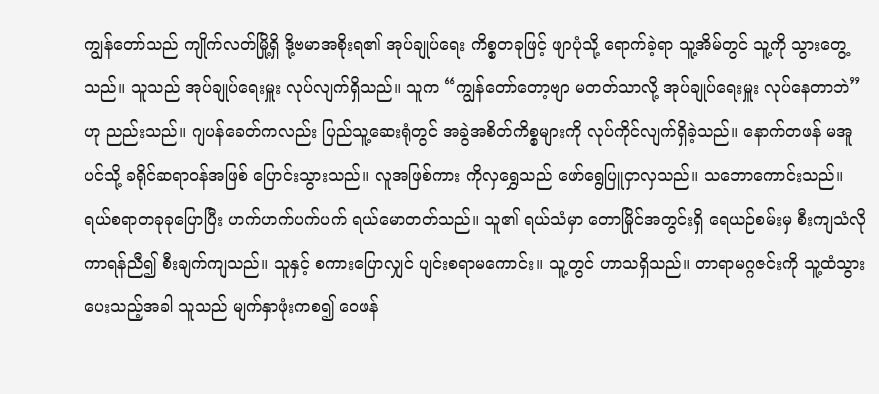ကျွန်တော်သည် ကျိုက်လတ်မြို့ရှိ ဒို့ဗမာအစိုးရ၏ အုပ်ချုပ်ရေး ကိစ္စတခုဖြင့် ဖျာပုံသို့ ရောက်ခဲ့ရာ သူ့အိမ်တွင် သူ့ကို သွားတွေ့သည်။ သူသည် အုပ်ချုပ်ရေးမှူး လုပ်လျက်ရှိသည်။ သူက “ကျွန်တော်တော့ဗျာ မတတ်သာလို့ အုပ်ချုပ်ရေးမှူး လုပ်နေတာဘဲ” ဟု ညည်းသည်။ ဂျပန်ခေတ်ကလည်း ပြည်သူ့ဆေးရုံတွင် အခွဲအစိတ်ကိစ္စများကို လုပ်ကိုင်လျက်ရှိခဲ့သည်။ နောက်တဖန် မအူပင်သို့ ခရိုင်ဆရာဝန်အဖြစ် ပြောင်းသွားသည်။ လူအဖြစ်ကား ကိုလှရွှေသည် ဖော်ရွေပြူငှာလှသည်။ သဘောကောင်းသည်။ ရယ်စရာတခုခုပြောပြီး ဟက်ဟက်ပက်ပက် ရယ်မောတတ်သည်။ သူ၏ ရယ်သံမှာ တောမြိုင်အတွင်းရှိ ရေယဉ်စမ်းမှ စီးကျသံလို ကာရန်ညီ၍ စီးချက်ကျသည်။ သူနှင့် စကားပြောလျှင် ပျင်းစရာမကောင်း။ သူ့တွင် ဟာသရှိသည်။ တာရာမဂ္ဂဇင်းကို သူ့ထံသွားပေးသည့်အခါ သူသည် မျက်နှာဖုံးကစ၍ ဝေဖန်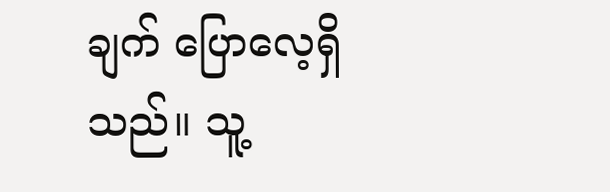ချက် ပြောလေ့ရှိသည်။ သူ့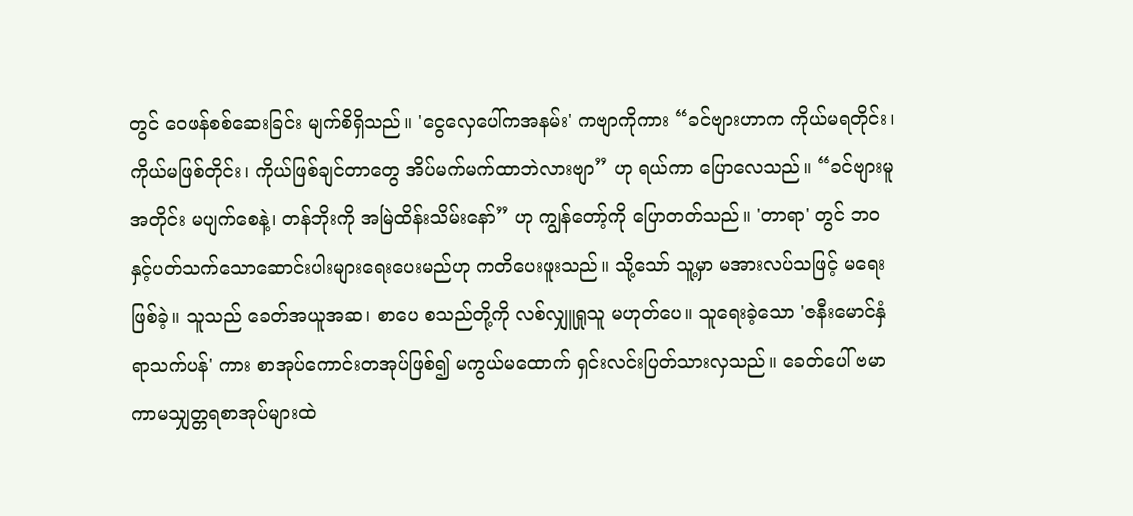တွင် ဝေဖန်စစ်ဆေးခြင်း မျက်စိရှိသည်။ 'ငွေလှေပေါ်ကအနမ်း' ကဗျာကိုကား “ခင်ဗျားဟာက ကိုယ်မရတိုင်း၊ ကိုယ်မဖြစ်တိုင်း၊ ကိုယ်ဖြစ်ချင်တာတွေ အိပ်မက်မက်ထာဘဲလားဗျာ” ဟု ရယ်ကာ ပြောလေသည်။ “ခင်ဗျားမူအတိုင်း မပျက်စေနဲ့၊ တန်ဘိုးကို အမြဲထိန်းသိမ်းနော်” ဟု ကျွန်တော့်ကို ပြောတတ်သည်။ 'တာရာ' တွင် ဘဝနှင့်ပတ်သက်သောဆောင်းပါးများရေးပေးမည်ဟု ကတိပေးဖူးသည်။ သို့သော် သူ့မှာ မအားလပ်သဖြင့် မရေးဖြစ်ခဲ့။ သူသည် ခေတ်အယူအဆ၊ စာပေ စသည်တို့ကို လစ်လျှူရှုသူ မဟုတ်ပေ။ သူရေးခဲ့သော 'ဇနီးမောင်နှံ ရာသက်ပန်' ကား စာအုပ်ကောင်းတအုပ်ဖြစ်၍ မကွယ်မထောက် ရှင်းလင်းပြတ်သားလှသည်။ ခေတ်ပေါ် ဗမာကာမသျှတ္တရစာအုပ်များထဲ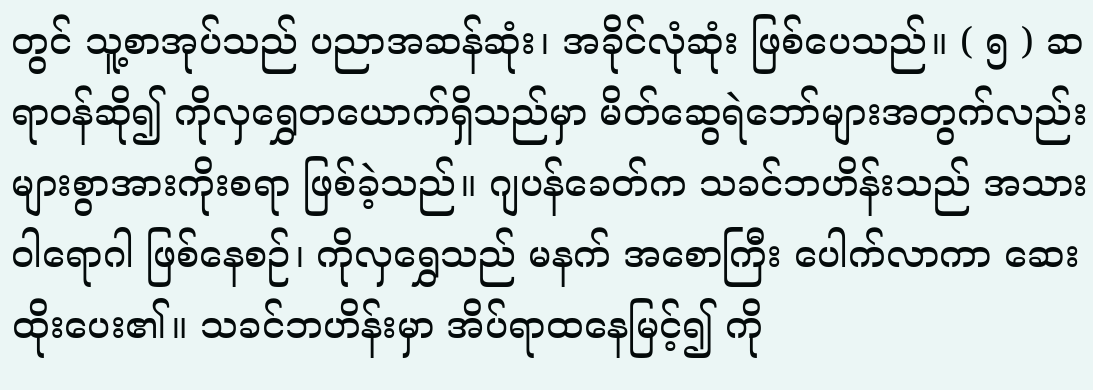တွင် သူ့စာအုပ်သည် ပညာအဆန်ဆုံး၊ အခိုင်လုံဆုံး ဖြစ်ပေသည်။ ( ၅ ) ဆရာဝန်ဆို၍ ကိုလှရွှေတယောက်ရှိသည်မှာ မိတ်ဆွေရဲဘော်များအတွက်လည်း များစွာအားကိုးစရာ ဖြစ်ခဲ့သည်။ ဂျပန်ခေတ်က သခင်ဘဟိန်းသည် အသားဝါရောဂါ ဖြစ်နေစဉ်၊ ကိုလှရွှေသည် မနက် အစောကြီး ပေါက်လာကာ ဆေးထိုးပေး၏။ သခင်ဘဟိန်းမှာ အိပ်ရာထနေမြင့်၍ ကို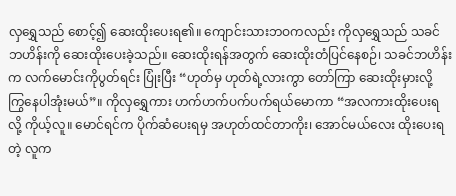လှရွှေသည် စောင့်၍ ဆေးထိုးပေးရ၏။ ကျောင်းသားဘဝကလည်း ကိုလှရွှေသည် သခင်ဘဟိန်းကို ဆေးထိုးပေးခဲ့သည်။ ဆေးထိုးရန်အတွက် ဆေးထိုးတံပြင်နေစဉ်၊ သခင်ဘဟိန်းက လက်မောင်းကိုပွတ်ရင်း ပြုံးပြီး “ဟုတ်မှ ဟုတ်ရဲ့လားကွာ တော်ကြာ ဆေးထိုးမှားလို့ ကြွနေပါအုံးမယ်”။ ကိုလှရွှေကား ဟက်ဟက်ပက်ပက်ရယ်မောကာ “အလကားထိုးပေးရလို့ ကိုယ့်လူ။ မောင်ရင်က ပိုက်ဆံပေးရမှ အဟုတ်ထင်တာကိုး၊ အောင်မယ်လေး ထိုးပေးရတဲ့ လူက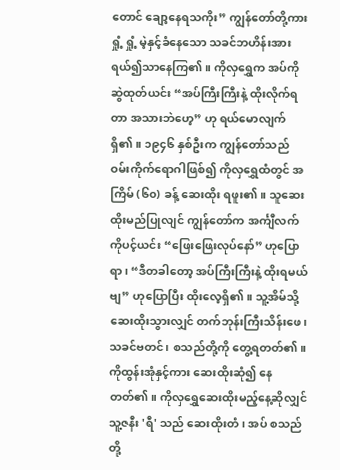တောင် ချော့နေရသကိုး” ကျွန်တော်တို့ကား ရှုံ့ ရှုံ့ မဲ့နှင့်ခံနေသော သခင်ဘဟိန်းအား ရယ်၍သာနေကြ၏။ ကိုလှရွှေက အပ်ကို ဆွဲထုတ်ယင်း “အပ်ကြီးကြီးနဲ့ ထိုးလိုက်ရတာ အသားဘဲဟေ့” ဟု ရယ်မောလျက် ရှိ၏။ ၁၉၄၆ နှစ်ဦးက ကျွန်တော်သည် ဝမ်းကိုက်ရောဂါဖြစ်၍ ကိုလှရွှေထံတွင် အကြိမ် (၆၀) ခန့် ဆေးထိုး ရဖူး၏။ သူဆေးထိုးမည်ပြုလျင် ကျွန်တော်က အင်္ကျီလက်ကိုပင့်ယင်း “ဖြေးဖြေးလုပ်နော်” ဟုပြောရာ၊ “ဒီတခါတော့ အပ်ကြီးကြီးနဲ့ ထိုးရမယ်ဗျ” ဟုပြောပြီး ထိုးလေ့ရှိ၏။ သူ့အိမ်သို့ ဆေးထိုးသွားလျှင် တက်ဘုန်းကြီးသိန်းဖေ၊ သခင်ဗတင်၊ စသည်တို့ကို တွေ့ရတတ်၏။ ကိုထွန်းအုံနှင့်ကား ဆေးထိုးဆုံ၍ နေတတ်၏။ ကိုလှရွှေဆေးထိုးမည့်နေ့ဆိုလျှင် သူ့ဇနီး 'ရီ' သည် ဆေးထိုးတံ၊ အပ် စသည်တို့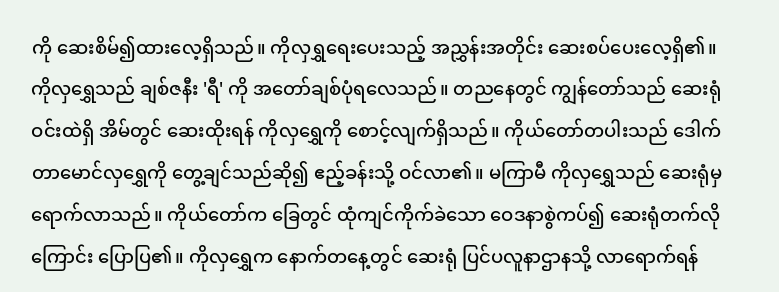ကို ဆေးစိမ်၍ထားလေ့ရှိသည်။ ကိုလှရွှရေးပေးသည့် အညွှန်းအတိုင်း ဆေးစပ်ပေးလေ့ရှိ၏။ ကိုလှရွှေသည် ချစ်ဇနီး 'ရီ' ကို အတော်ချစ်ပုံရလေသည်။ တညနေတွင် ကျွန်တော်သည် ဆေးရုံဝင်းထဲရှိ အိမ်တွင် ဆေးထိုးရန် ကိုလှရွှေကို စောင့်လျက်ရှိသည်။ ကိုယ်တော်တပါးသည် ဒေါက်တာမောင်လှရွှေကို တွေ့ချင်သည်ဆို၍ ဧည့်ခန်းသို့ ဝင်လာ၏။ မကြာမီ ကိုလှရွှေသည် ဆေးရုံမှ ရောက်လာသည်။ ကိုယ်တော်က ခြေတွင် ထုံကျင်ကိုက်ခဲသော ဝေဒနာစွဲကပ်၍ ဆေးရုံတက်လိုကြောင်း ပြောပြ၏။ ကိုလှရွှေက နောက်တနေ့တွင် ဆေးရုံ ပြင်ပလူနာဌာနသို့ လာရောက်ရန်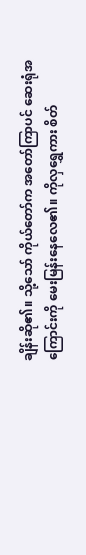ချိန်းဆို၏။ သို့သော် ကိုယ်တော်က အတော်ကြာပင် ဆေးရုံအကြောင်းကို မေးမြန်းနေလေ၏။ ကိုလှရွှေကား စိတ်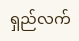ရှည်လက်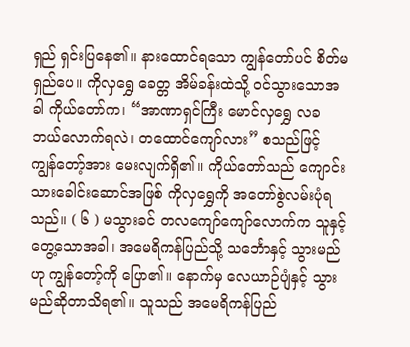ရှည် ရှင်းပြနေ၏။ နားထောင်ရသော ကျွန်တော်ပင် စိတ်မရှည်ပေ။ ကိုလှရွှေ ခေတ္တ အိမ်ခန်းထဲသို့ ဝင်သွားသောအခါ ကိုယ်တော်က၊ “အာဏာရှင်ကြီး မောင်လှရွှေ လခ ဘယ်လောက်ရလဲ၊ တထောင်ကျော်လား” စသည်ဖြင့် ကျွန်တော့်အား မေးလျက်ရှိ၏။ ကိုယ်တော်သည် ကျောင်းသားခေါင်းဆောင်အဖြစ် ကိုလှရွှေကို အတော်စွဲလမ်းပုံရသည်။ ( ၆ ) မသွားခင် တလကျော်ကျော်လောက်က သူနှင့် တွေ့သောအခါ၊ အမေရိကန်ပြည်သို့ သင်္ဘောနှင့် သွားမည်ဟု ကျွန်တော့်ကို ပြော၏။ နောက်မှ လေယာဉ်ပျံနှင့် သွားမည်ဆိုတာသိရ၏။ သူသည် အမေရိကန်ပြည်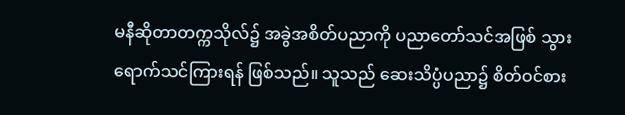မနီဆိုတာတက္ကသိုလ်၌ အခွဲအစိတ်ပညာကို ပညာတော်သင်အဖြစ် သွားရောက်သင်ကြားရန် ဖြစ်သည်။ သူသည် ဆေးသိပ္ပံပညာ၌ စိတ်ဝင်စား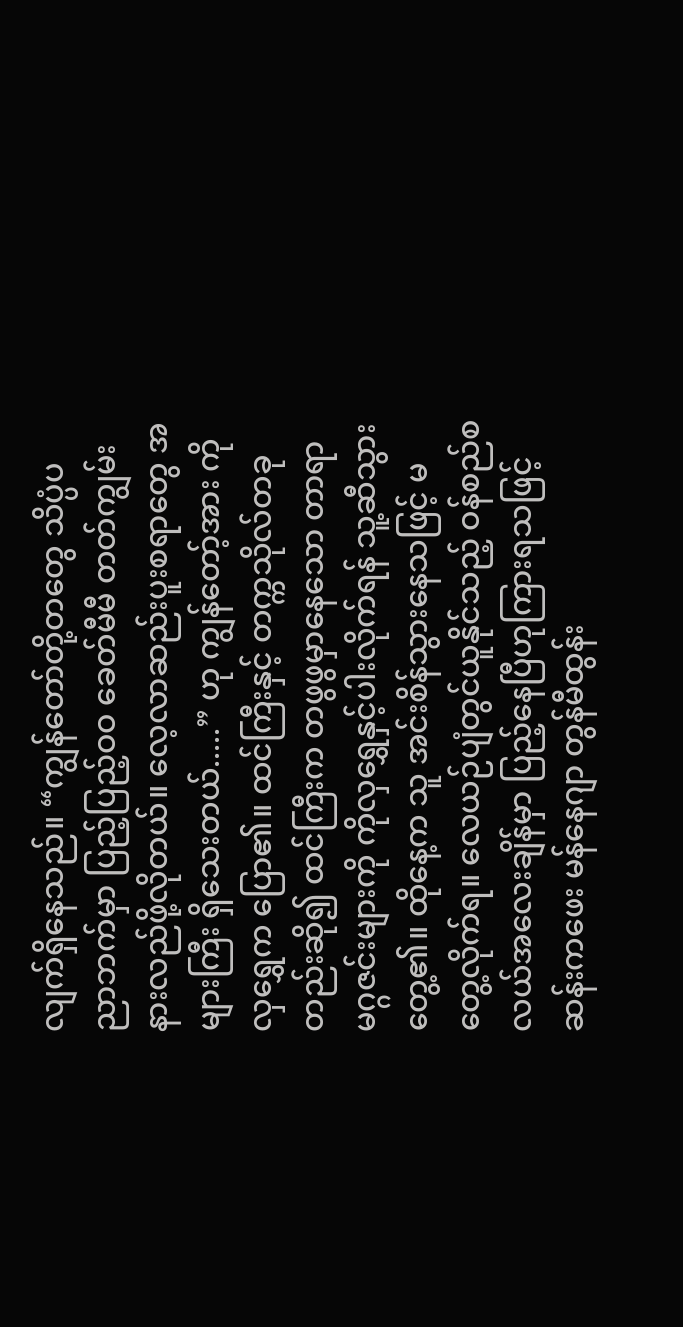လျက်ရှိနေသည်။ “ကျွန်တော်တို့တတွေ သိပ္ပံပညာဘက်မှာ ပြည့်ပြည့်ဝဝ ခေတ်မီမီ တတ်ကျွမ်းနားလည်ဖို့လိုတယ်။ လေ့လာဆည်းပူးစရာတွေ အများကြီး ရှိသေးတယ်.....” ဟု ကျွန်တော့်အား ကိုလှရွှေက ပြော၏။ ထင်ကြီးနှင့် တက္ကသိုလ်တခုတည်းဆို၍ ထင်ကြီးက တဖွဖွမှာနေသော တာရာမဂ္ဂဇင်းများကို ကိုလှရွှေနှင့်ပါးလိုက်ရန် သူ့ဆီသွားတွေ့၏။ ထိုနေ့က သူ အင်းစိန်သွားနေသဖြင့် မတွေ့လိုက်ရ။ လေယဉ်ပျံတွင်ယူနိုင်သည့် ဝန်စည်စလယ်အလေးချိန်မှာ ပြည့်နေပြီဟုကြားရသဖြင့် ဆန်းကဖေး မန်နေဂျာ တွန်မီထွန်း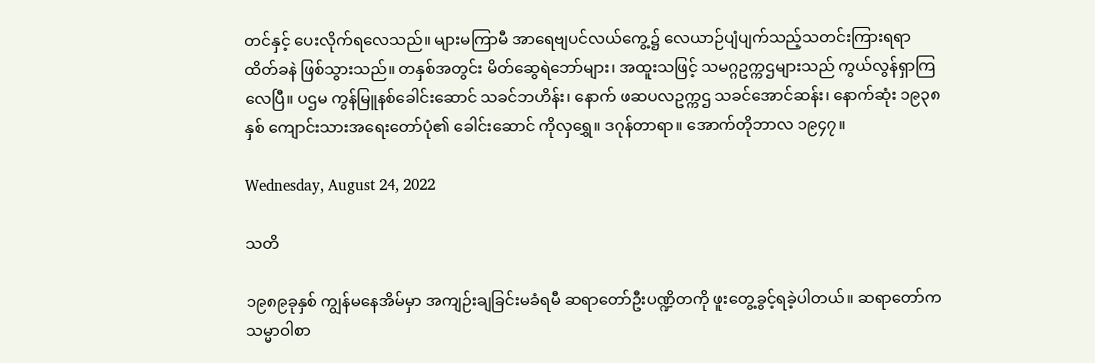တင်နှင့် ပေးလိုက်ရလေသည်။ များမကြာမီ အာရေဗျပင်လယ်ကွေ့၌ လေယာဉ်ပျံပျက်သည့်သတင်းကြားရရာ ထိတ်ခနဲ ဖြစ်သွားသည်။ တနှစ်အတွင်း မိတ်ဆွေရဲဘော်များ၊ အထူးသဖြင့် သမဂ္ဂဥက္ကဌများသည် ကွယ်လွန်ရှာကြလေပြီ။ ပဌမ ကွန်မြူနစ်ခေါင်းဆောင် သခင်ဘဟိန်း၊ နောက် ဖဆပလဥက္ကဌ သခင်အောင်ဆန်း၊ နောက်ဆုံး ၁၉၃၈ နှစ် ကျောင်းသားအရေးတော်ပုံ၏ ခေါင်းဆောင် ကိုလှရွှေ။ ဒဂုန်တာရာ။ အောက်တိုဘာလ ၁၉၄၇။

Wednesday, August 24, 2022

သတိ

၁၉၈၉ခုနှစ် ကျွန်မနေအိမ်မှာ အကျဉ်းချခြင်းမခံရမီ ဆရာတော်ဦးပဏ္ဍိတကို ဖူးတွေ့ခွင့်ရခဲ့ပါတယ်။ ဆရာတော်က သမ္မာဝါစာ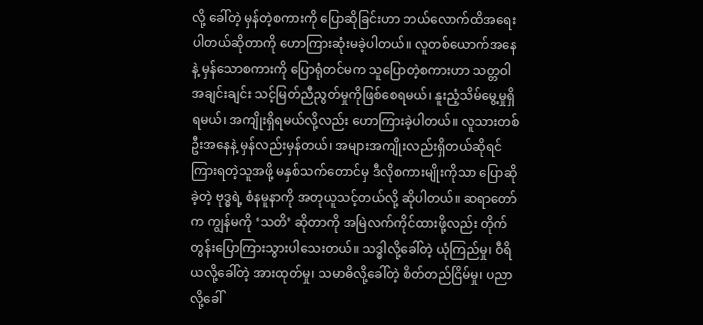လို့ ခေါ်တဲ့ မှန်တဲ့စကားကို ပြောဆိုခြင်းဟာ ဘယ်လောက်ထိအရေးပါတယ်ဆိုတာကို ဟောကြားဆုံးမခဲ့ပါတယ်။ လူတစ်ယောက်အနေနဲ့ မှန်သောစကားကို ပြောရုံတင်မက သူပြောတဲ့စကားဟာ သတ္တဝါအချင်းချင်း သင့်မြတ်ညီညွတ်မှုကိုဖြစ်စေရမယ်၊ နူးညံ့သိမ်မွေ့မှုရှိရမယ်၊ အကျိုးရှိရမယ်လို့လည်း ဟောကြားခဲ့ပါတယ်။ လူသားတစ်ဦးအနေနဲ့ မှန်လည်းမှန်တယ်၊ အများအကျိုးလည်းရှိတယ်ဆိုရင် ကြားရတဲ့သူအဖို့ မနှစ်သက်တောင်မှ ဒီလိုစကားမျိုးကိုသာ ပြောဆိုခဲ့တဲ့ ဗုဒ္ဓရဲ့ စံနမူနာကို အတုယူသင့်တယ်လို့ ဆိုပါတယ်။ ဆရာတော်က ကျွန်မကို ‘သတိ’ ဆိုတာကို အမြဲလက်ကိုင်ထားဖို့လည်း တိုက်တွန်းပြောကြားသွားပါသေးတယ်။ သဒ္ဓါလို့ခေါ်တဲ့ ယုံကြည်မှု၊ ဝီရိယလို့ခေါ်တဲ့ အားထုတ်မှု၊ သမာဓိလို့ခေါ်တဲ့ စိတ်တည်ငြိမ်မှု၊ ပညာလို့ခေါ်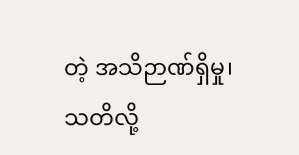တဲ့ အသိဉာဏ်ရှိမှု၊ သတိလို့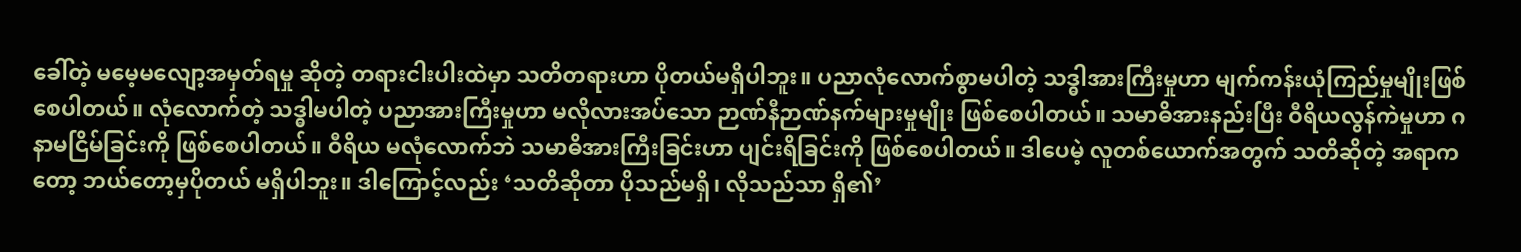ခေါ်တဲ့ မမေ့မလျော့အမှတ်ရမှု ဆိုတဲ့ တရားငါးပါးထဲမှာ သတိတရားဟာ ပိုတယ်မရှိပါဘူး။ ပညာလုံလောက်စွာမပါတဲ့ သဒ္ဓါအားကြီးမှုဟာ မျက်ကန်းယုံကြည်မှုမျိုးဖြစ်စေပါတယ်။ လုံလောက်တဲ့ သဒ္ဓါမပါတဲ့ ပညာအားကြီးမှုဟာ မလိုလားအပ်သော ဉာဏ်နီဉာဏ်နက်များမှုမျိုး ဖြစ်စေပါတယ်။ သမာဓိအားနည်းပြီး ဝီရိယလွန်ကဲမှုဟာ ဂနာမငြိမ်ခြင်းကို ဖြစ်စေပါတယ်။ ဝီရိယ မလုံလောက်ဘဲ သမာဓိအားကြီးခြင်းဟာ ပျင်းရိခြင်းကို ဖြစ်စေပါတယ်။ ဒါပေမဲ့ လူတစ်ယောက်အတွက် သတိဆိုတဲ့ အရာကတော့ ဘယ်တော့မှပိုတယ် မရှိပါဘူး။ ဒါကြောင့်လည်း ‘သတိဆိုတာ ပိုသည်မရှိ၊ လိုသည်သာ ရှိ၏’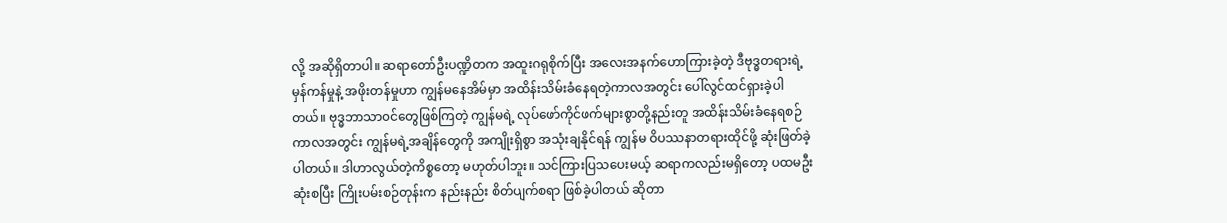လို့ အဆိုရှိတာပါ။ ဆရာတော်ဦးပဏ္ဍိတက အထူးဂရုစိုက်ပြီး အလေးအနက်ဟောကြားခဲ့တဲ့ ဒီဗုဒ္ဓတရားရဲ့ မှန်ကန်မှုနဲ့ အဖိုးတန်မှုဟာ ကျွန်မနေအိမ်မှာ အထိန်းသိမ်းခံနေရတဲ့ကာလအတွင်း ပေါ်လွင်ထင်ရှားခဲ့ပါတယ်။ ဗုဒ္ဓဘာသာ၀င်တွေဖြစ်ကြတဲ့ ကျွန်မရဲ့ လုပ်ဖော်ကိုင်ဖက်များစွာတို့နည်းတူ အထိန်းသိမ်းခံနေရစဉ်ကာလအတွင်း ကျွန်မရဲ့အချိန်တွေကို အကျိုးရှိစွာ အသုံးချနိုင်ရန် ကျွန်မ ဝိပဿနာတရားထိုင်ဖို့ ဆုံးဖြတ်ခဲ့ပါတယ်။ ဒါဟာလွယ်တဲ့ကိစ္စတော့ မဟုတ်ပါဘူး။ သင်ကြားပြသပေးမယ့် ဆရာကလည်းမရှိတော့ ပထမဦးဆုံးစပြီး ကြိုးပမ်းစဉ်တုန်းက နည်းနည်း စိတ်ပျက်စရာ ဖြစ်ခဲ့ပါတယ် ဆိုတာ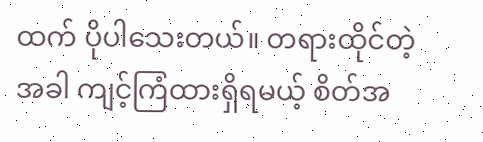ထက် ပိုပါသေးတယ်။ တရားထိုင်တဲ့အခါ ကျင့်ကြံထားရှိရမယ့် စိတ်အ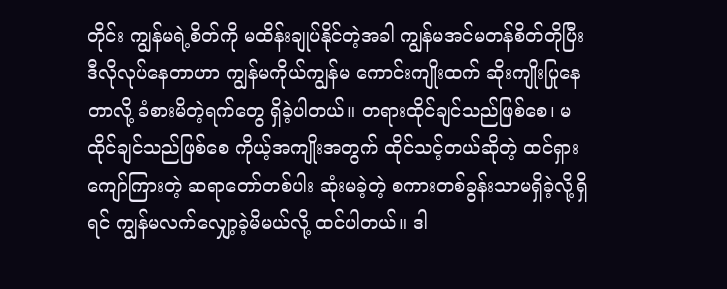တိုင်း ကျွန်မရဲ့စိတ်ကို မထိန်းချုပ်နိုင်တဲ့အခါ ကျွန်မအင်မတန်စိတ်တိုပြီး ဒီလိုလုပ်နေတာဟာ ကျွန်မကိုယ်ကျွန်မ ကောင်းကျိုးထက် ဆိုးကျိုးပြုနေတာလို့ ခံစားမိတဲ့ရက်တွေ ရှိခဲ့ပါတယ်။ တရားထိုင်ချင်သည်ဖြစ်စေ၊ မထိုင်ချင်သည်ဖြစ်စေ ကိုယ့်အကျိုးအတွက် ထိုင်သင့်တယ်ဆိုတဲ့ ထင်ရှားကျော်ကြားတဲ့ ဆရာတော်တစ်ပါး ဆုံးမခဲ့တဲ့ စကားတစ်ခွန်းသာမရှိခဲ့လို့ရှိရင် ကျွန်မလက်လျှော့ခဲ့မိမယ်လို့ ထင်ပါတယ်။ ဒါ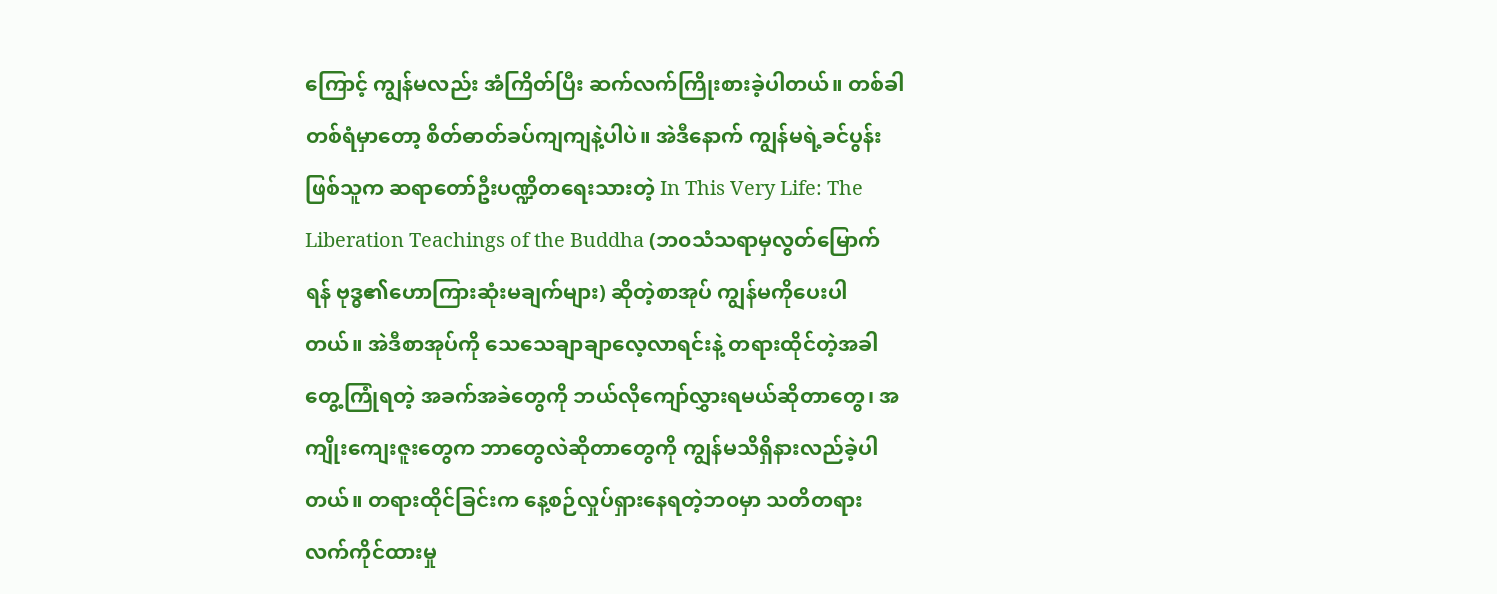ကြောင့် ကျွန်မလည်း အံကြိတ်ပြီး ဆက်လက်ကြိုးစားခဲ့ပါတယ်။ တစ်ခါတစ်ရံမှာတော့ စိတ်ဓာတ်ခပ်ကျကျနဲ့ပါပဲ။ အဲဒီနောက် ကျွန်မရဲ့ခင်ပွန်းဖြစ်သူက ဆရာတော်ဦးပဏ္ဍိတရေးသားတဲ့ In This Very Life: The Liberation Teachings of the Buddha (ဘ၀သံသရာမှလွတ်မြောက်ရန် ဗုဒ္ဓ၏ဟောကြားဆုံးမချက်များ) ဆိုတဲ့စာအုပ် ကျွန်မကိုပေးပါတယ်။ အဲဒီစာအုပ်ကို သေသေချာချာလေ့လာရင်းနဲ့ တရားထိုင်တဲ့အခါ တွေ့ကြုံရတဲ့ အခက်အခဲတွေကို ဘယ်လိုကျော်လွှားရမယ်ဆိုတာတွေ၊ အကျိုးကျေးဇူးတွေက ဘာတွေလဲဆိုတာတွေကို ကျွန်မသိရှိနားလည်ခဲ့ပါတယ်။ တရားထိုင်ခြင်းက နေ့စဉ်လှုပ်ရှားနေရတဲ့ဘ၀မှာ သတိတရားလက်ကိုင်ထားမှု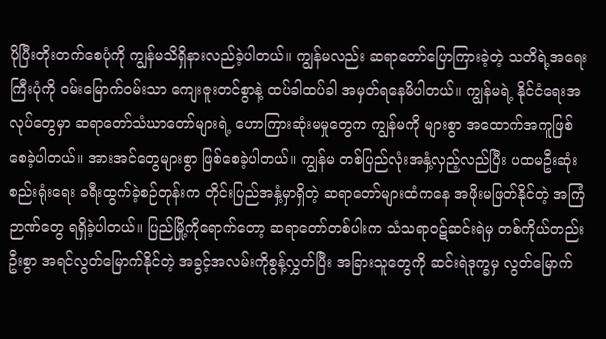ပိုပြီးတိုးတက်စေပုံကို ကျွန်မသိရှိနားလည်ခဲ့ပါတယ်။ ကျွန်မလည်း ဆရာတော်ပြောကြားခဲ့တဲ့ သတိရဲ့အရေးကြီးပုံကို ၀မ်းမြောက်၀မ်းသာ ကျေးဇူးတင်စွာနဲ့ ထပ်ခါထပ်ခါ အမှတ်ရနေမိပါတယ်။ ကျွန်မရဲ့ နိုင်ငံရေးအလုပ်တွေမှာ ဆရာတော်သံဃာတော်များရဲ့ ဟောကြားဆုံးမမှုတွေက ကျွန်မကို များစွာ အထောက်အကူဖြစ်စေခဲ့ပါတယ်။ အားအင်တွေများစွာ ဖြစ်စေခဲ့ပါတယ်။ ကျွန်မ တစ်ပြည်လုံးအနှံ့လှည့်လည်ပြီး ပထမဦးဆုံး စည်းရုံးရေး ခရီးထွက်ခဲ့စဉ်တုန်းက တိုင်းပြည်အနှံ့မှာရှိတဲ့ ဆရာတော်များထံကနေ အဖိုးမဖြတ်နိုင်တဲ့ အကြံဉာဏ်တွေ ရရှိခဲ့ပါတယ်။ ပြည်မြို့ကိုရောက်တော့ ဆရာတော်တစ်ပါးက သံသရာ၀ဋ်ဆင်းရဲမှ တစ်ကိုယ်တည်းဦးစွာ အရင်လွတ်မြောက်နိုင်တဲ့ အခွင့်အလမ်းကိုစွန့်လွှတ်ပြီး အခြားသူတွေကို ဆင်းရဲဒုက္ခမှ လွတ်မြောက်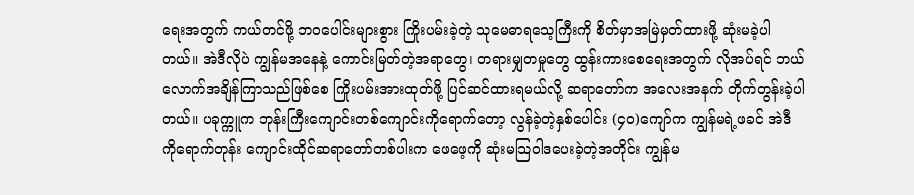ရေးအတွက် ကယ်တင်ဖို့ ဘဝပေါင်းများစွား ကြိုးပမ်းခဲ့တဲ့ သုမေဓာရသေ့ကြီးကို စိတ်မှာအမြဲမှတ်ထားဖို့ ဆုံးမခဲ့ပါတယ်။ အဲဒီလိုပဲ ကျွန်မအနေနဲ့ ကောင်းမြတ်တဲ့အရာတွေ၊ တရားမျှတမှုတွေ ထွန်းကားစေရေးအတွက် လိုအပ်ရင် ဘယ်လောက်အချိန်ကြာသည်ဖြစ်စေ ကြိုးပမ်းအားထုတ်ဖို့ ပြင်ဆင်ထားရမယ်လို့ ဆရာတော်က အလေးအနက် တိုက်တွန်းခဲ့ပါတယ်။ ပခုက္ကူက ဘုန်းကြီးကျောင်းတစ်ကျောင်းကိုရောက်တော့ လွန်ခဲ့တဲ့နှစ်ပေါင်း (၄၀)ကျော်က ကျွန်မရဲ့ဖခင် အဲဒီကိုရောက်တုန်း ကျောင်းထိုင်ဆရာတော်တစ်ပါးက ဖေဖေ့ကို ဆုံးမသြ၀ါဒပေးခဲ့တဲ့အတိုင်း ကျွန်မ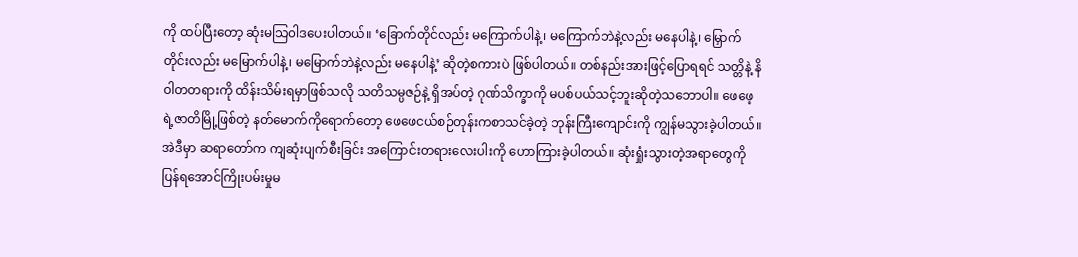ကို ထပ်ပြီးတော့ ဆုံးမသြ၀ါဒပေးပါတယ်။ ‘ခြောက်တိုင်လည်း မကြောက်ပါနဲ့၊ မကြောက်ဘဲနဲ့လည်း မနေပါနဲ့၊ မြှောက်တိုင်းလည်း မမြောက်ပါနဲ့၊ မမြောက်ဘဲနဲ့လည်း မနေပါနဲ့’ ဆိုတဲ့စကားပဲ ဖြစ်ပါတယ်။ တစ်နည်းအားဖြင့်ပြောရရင် သတ္တိနဲ့ နိဝါတတရားကို ထိန်းသိမ်းရမှာဖြစ်သလို သတိသမ္ပဇဉ်နဲ့ ရှိအပ်တဲ့ ဂုဏ်သိက္ခာကို မပစ်ပယ်သင့်ဘူးဆိုတဲ့သဘောပါ။ ဖေဖေ့ရဲ့ဇာတိမြို့ဖြစ်တဲ့ နတ်မောက်ကိုရောက်တော့ ဖေဖေငယ်စဉ်တုန်းကစာသင်ခဲ့တဲ့ ဘုန်းကြီးကျောင်းကို ကျွန်မသွားခဲ့ပါတယ်။ အဲဒီမှာ ဆရာတော်က ကျဆုံးပျက်စီးခြင်း အကြောင်းတရားလေးပါးကို ဟောကြားခဲ့ပါတယ်။ ဆုံးရှုံးသွားတဲ့အရာတွေကို ပြန်ရအောင်ကြိုးပမ်းမှုမ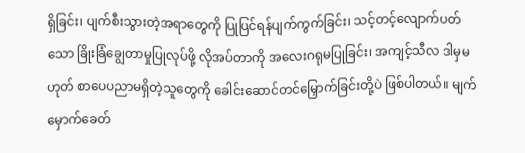ရှိခြင်း၊ ပျက်စီးသွားတဲ့အရာတွေကို ပြုပြင်ရန်ပျက်ကွက်ခြင်း၊ သင့်တင့်လျောက်ပတ်သော ခြိုးခြံချွေတာမှုပြုလုပ်ဖို့ လိုအပ်တာကို အလေးဂရုမပြုခြင်း၊ အကျင့်သီလ ဒါမှမဟုတ် စာပေပညာမရှိတဲ့သူတွေကို ခေါင်းဆောင်တင်မြှောက်ခြင်းတို့ပဲ ဖြစ်ပါတယ်။ မျက်မှောက်ခေတ်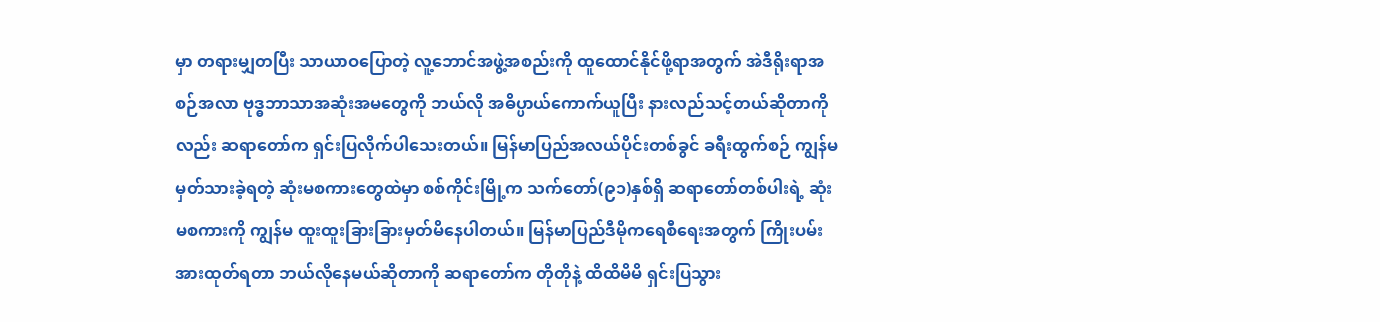မှာ တရားမျှတပြီး သာယာဝပြောတဲ့ လူ့ဘောင်အဖွဲ့အစည်းကို ထူထောင်နိုင်ဖို့ရာအတွက် အဲဒီရိုးရာအစဉ်အလာ ဗုဒ္ဓဘာသာအဆုံးအမတွေကို ဘယ်လို အဓိပ္ပာယ်ကောက်ယူပြီး နားလည်သင့်တယ်ဆိုတာကိုလည်း ဆရာတော်က ရှင်းပြလိုက်ပါသေးတယ်။ မြန်မာပြည်အလယ်ပိုင်းတစ်ခွင် ခရီးထွက်စဉ် ကျွန်မမှတ်သားခဲ့ရတဲ့ ဆုံးမစကားတွေထဲမှာ စစ်ကိုင်းမြို့က သက်တော်(၉၁)နှစ်ရှိ ဆရာတော်တစ်ပါးရဲ့ ဆုံးမစကားကို ကျွန်မ ထူးထူးခြားခြားမှတ်မိနေပါတယ်။ မြန်မာပြည်ဒီမိုကရေစီရေးအတွက် ကြိုးပမ်းအားထုတ်ရတာ ဘယ်လိုနေမယ်ဆိုတာကို ဆရာတော်က တိုတိုနဲ့ ထိထိမိမိ ရှင်းပြသွား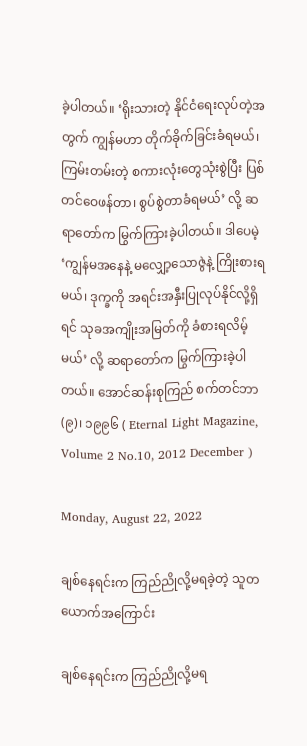ခဲ့ပါတယ်။ ‘ရိုးသားတဲ့ နိုင်ငံရေးလုပ်တဲ့အတွက် ကျွန်မဟာ တိုက်ခိုက်ခြင်းခံရမယ်၊ ကြမ်းတမ်းတဲ့ စကားလုံးတွေသုံးစွဲပြီး ပြစ်တင်ဝေဖန်တာ၊ စွပ်စွဲတာခံရမယ်’ လို့ ဆရာတော်က မြွက်ကြားခဲ့ပါတယ်။ ဒါပေမဲ့ ‘ကျွန်မအနေနဲ့ မလျှော့သောဇွဲနဲ့ ကြိုးစားရမယ်၊ ဒုက္ခကို အရင်းအနှီးပြုလုပ်နိုင်လို့ရှိရင် သုခအကျိုးအမြတ်ကို ခံစားရလိမ့်မယ်’ လို့ ဆရာတော်က မြွက်ကြားခဲ့ပါတယ်။ အောင်ဆန်းစုကြည် စက်တင်ဘာ(၉)၊ ၁၉၉၆ ( Eternal Light Magazine, Volume 2 No.10, 2012 December )

Monday, August 22, 2022

ချစ်နေရင်းက ကြည်ညိုလို့မရခဲ့တဲ့ သူတယောက်အကြောင်း

ချစ်နေရင်းက ကြည်ညိုလို့မရ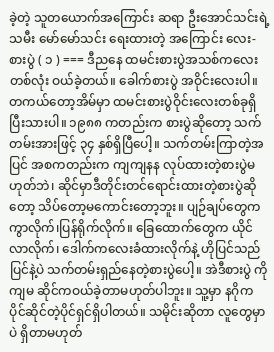ခဲ့တဲ့ သူတယောက်အကြောင်း ဆရာ ဦးအောင်သင်းရဲ့သမီး မော်မော်သင်း ရေးထားတဲ့ အကြောင်း လေး- စားပွဲ ( ၁ ) === ဒီညနေ ထမင်းစားပွဲအသစ်ကလေးတစ်လုံး ဝယ်ခဲ့တယ်။ ခေါက်စားပွဲ အဝိုင်းလေးပါ။ တကယ်တော့အိမ်မှာ ထမင်းစားပွဲဝိုင်းလေးတစ်ခုရှိပြီးသားပါ။ ၁၉၈၈ ကတည်းက စားပွဲဆိုတော့ သက်တမ်းအားဖြင့် ၃၄ နှစ်ရှိပြီပေါ့။ သက်တမ်းကြာတဲ့အပြင် အစကတည်းက ကျကျနန လုပ်ထားတဲ့စားပွဲမဟုတ်ဘဲ၊ ဆိုင်မှာဒီတိုင်းတင်ရောင်းထားတဲ့စားပွဲဆိုတော့ သိပ်တော့မကောင်းတော့ဘူး။ ပျဉ်ချပ်တွေကကွာလိုက်၊ပြန်ရိုက်လိုက်။ ခြေထောက်တွေက ယိုင်လာလိုက်၊ ဒေါက်ကလေးခံထားလိုက်နဲ့ ဟိုပြင်သည်ပြင်နဲ့ပဲ သက်တမ်းရှည်နေတဲ့စားပွဲပေါ့။ အဲဒီစားပွဲ ကို ကျမ ဆိုင်ကဝယ်ခဲ့တာမဟုတ်ပါဘူး။ သူ့မှာ နဂိုက ပိုင်ဆိုင်တဲ့ပိုင်ရှင်ရှိပါတယ်။ သမိုင်းဆိုတာ လူတွေမှာပဲ ရှိတာမဟုတ်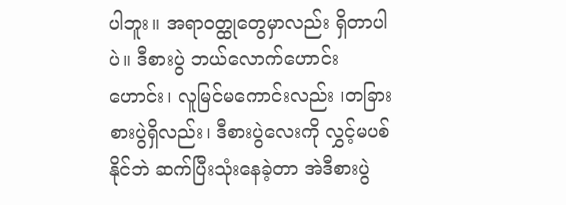ပါဘူး။ အရာဝတ္ထုတွေမှာလည်း ရှိတာပါပဲ။ ဒီစားပွဲ ဘယ်လောက်ဟောင်းဟောင်း၊ လူမြင်မကောင်းလည်း ၊တခြားစားပွဲရှိလည်း၊ ဒီစားပွဲလေးကို လွှင့်မပစ်နိုင်ဘဲ ဆက်ပြီးသုံးနေခဲ့တာ အဲဒီစားပွဲ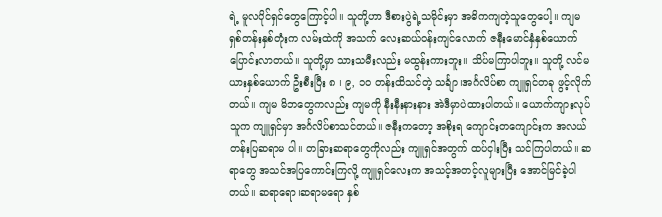ရဲ့ မူလပိုင်ရှင်တွေကြောင့်ပါ။ သူတို့ဟာ ဒီစားပွဲရဲ့သမိုင်းမှာ အဓိကကျတဲ့သူတွေပေါ့။ ကျမ ရှစ်တန်းနှစ်တုံးက လမ်းထဲကို အသက် လေးဆယ်ဝန်းကျင်လောက် ဇနီးမောင်နှံနှစ်ယောက်ပြောင်းလာတယ်။ သူတို့မှာ သားသမီးလည်း မထွန်းကားဘူး။ သိပ်မကြာပါဘူး။ သူတို့ လင်မယားနှစ်ယောက် ဦးစီးပြီး ၈ ၊ ၉, ၁၀ တန်းထိသင်တဲ့ သင်္ချာ၊အင်္ဂလိပ်စာ ကျူရှင်တခု ဖွင့်လိုက်တယ်။ ကျမ မိဘတွေကလည်း ကျမကို နီးနီးနားနား အဲဒီမှာပဲထားပါတယ်။ ယောက်ကျားလုပ်သူက ကျူရှင်မှာ အင်္ဂလိပ်စာသင်တယ်။ ဇနီးကတော့ အစိုးရ ကျောင်းတကျောင်းက အလယ်တန်းပြဆရာမ ပါ။ တခြားဆရာတွေကိုလည်း ကျူရှင်အတွက် ထပ်ငှါးပြီး သင်ကြပါတယ်။ ဆရာတွေ အသင်အပြကောင်းကြလို့ ကျူရှင်လေးက အသင့်အတင့်လူများပြီး အောင်မြင်ခဲ့ပါတယ်။ ဆရာရော၊ဆရာမရော နှစ်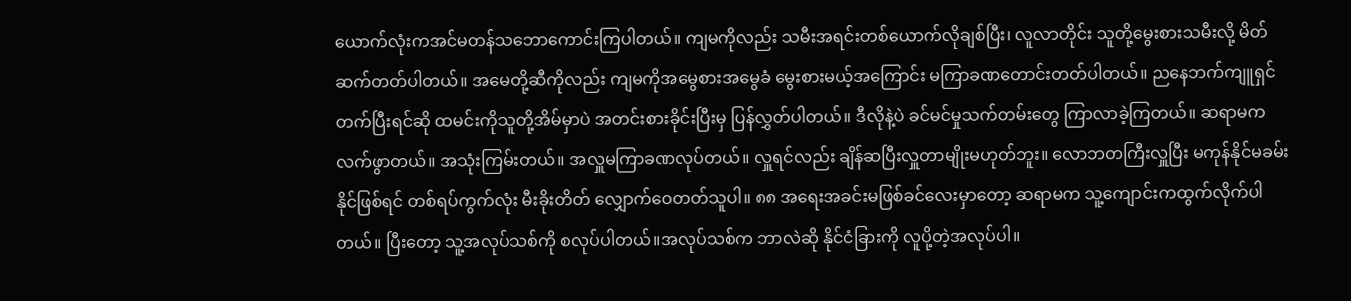ယောက်လုံးကအင်မတန်သဘောကောင်းကြပါတယ်။ ကျမကိုလည်း သမီးအရင်းတစ်ယောက်လိုချစ်ပြီး၊ လူလာတိုင်း သူတို့မွေးစားသမီးလို့ မိတ်ဆက်တတ်ပါတယ်။ အမေတို့ဆီကိုလည်း ကျမကိုအမွေစားအမွေခံ မွေးစားမယ့်အကြောင်း မကြာခဏတောင်းတတ်ပါတယ်။ ညနေဘက်ကျူရှင်တက်ပြီးရင်ဆို ထမင်းကိုသူတို့အိမ်မှာပဲ အတင်းစားခိုင်းပြီးမှ ပြန်လွှတ်ပါတယ်။ ဒီလိုနဲ့ပဲ ခင်မင်မှုသက်တမ်းတွေ ကြာလာခဲ့ကြတယ်။ ဆရာမက လက်ဖွာတယ်။ အသုံးကြမ်းတယ်။ အလှူမကြာခဏလုပ်တယ်။ လှူရင်လည်း ချိန်ဆပြီးလှူတာမျိုးမဟုတ်ဘူး။ လောဘတကြီးလှူပြီး မကုန်နိုင်မခမ်းနိုင်ဖြစ်ရင် တစ်ရပ်ကွက်လုံး မီးခိုးတိတ် လျှောက်ဝေတတ်သူပါ။ ၈၈ အရေးအခင်းမဖြစ်ခင်လေးမှာတော့ ဆရာမက သူ့ကျောင်းကထွက်လိုက်ပါတယ်။ ပြီးတော့ သူ့အလုပ်သစ်ကို စလုပ်ပါတယ်။အလုပ်သစ်က ဘာလဲဆို နိုင်ငံခြားကို လူပို့တဲ့အလုပ်ပါ။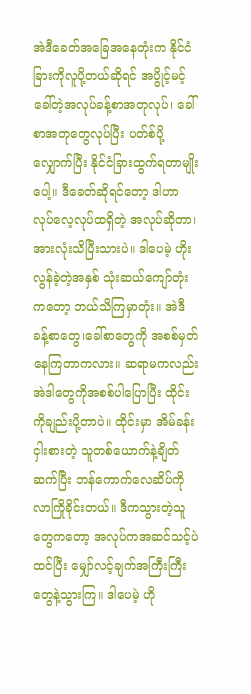အဲဒီခေတ်အခြေအနေတုံးက နိုင်ငံခြားကိုလူပို့တယ်ဆိုရင် အပွိုင့်မင့် ခေါ်တဲ့အလုပ်ခန့်စာအတုလုပ်၊ ခေါ်စာအတုတွေလုပ်ပြီး ပတ်စ်ပို့လျှောက်ပြီး နိုင်ငံခြားထွက်ရတာမျိုးပေါ့။ ဒီခေတ်ဆိုရင်တော့ ဒါဟာလုပ်လေ့လုပ်ထရှိတဲ့ အလုပ်ဆိုတာ၊ အားလုံးသိပြီးသားပဲ။ ဒါပေမဲ့ ဟိုးလွန်ခဲ့တဲ့အနှစ် သုံးဆယ်ကျော်တုံးကတော့ ဘယ်သိကြမှာတုံး။ အဲဒီခန့်စာတွေ၊ခေါ်စာတွေကို အစစ်မှတ်နေကြတာကလား။ ဆရာမကလည်း အဲဒါတွေကိုအစစ်ပါပြောပြီး ထိုင်းကိုချည်းပို့တာပဲ။ ထိုင်းမှာ အိမ်ခန်းငှါးစားတဲ့ သူတစ်ယောက်နဲ့ချိတ်ဆက်ပြီး ‌ဘန်ကောက်လေဆိပ်ကို လာကြိုခိုင်းတယ်။ ဒီကသွားတဲ့သူတွေကတော့ အလုပ်ကအဆင်သင့်ပဲထင်ပြီး မျှော်လင့်ချက်အကြီးကြီးတွေနဲ့သွားကြ။ ဒါပေမဲ့ ဟို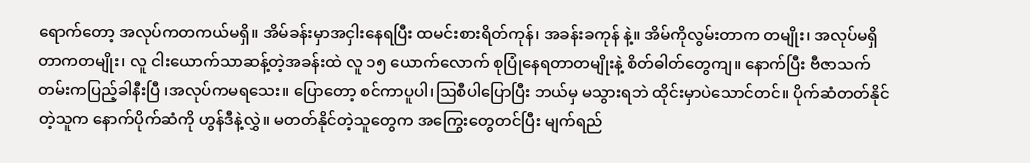ရောက်တော့ အလုပ်ကတကယ်မရှိ။ အိမ်ခန်းမှာအငှါးနေရပြီး ထမင်းစားရိတ်ကုန်၊ အခန်းခကုန် နဲ့။ အိမ်ကိုလွမ်းတာက တမျိုး၊ အလုပ်မရှိတာကတမျိုး၊ လူ ငါးယောက်သာဆန့်တဲ့အခန်းထဲ လူ ၁၅ ယောက်လောက် စုပြုံနေရတာတမျိုးနဲ့ စိတ်ဓါတ်တွေကျ။ နောက်ပြီး ဗီဇာသက်တမ်းကပြည့်ခါနီးပြီ ၊အလုပ်ကမရသေး။ ပြောတော့ စင်ကာပူပါ၊ဩစီပါပြောပြီး ဘယ်မှ မသွားရဘဲ ထိုင်းမှာပဲသောင်တင်။ ပိုက်ဆံတတ်နိုင်တဲ့သူက နောက်ပိုက်ဆံကို ဟွန်ဒီနဲ့လွှဲ။ မတတ်နိုင်တဲ့သူတွေက အကြွေးတွေတင်ပြီး မျက်ရည်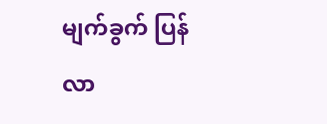မျက်ခွက် ပြန်လာ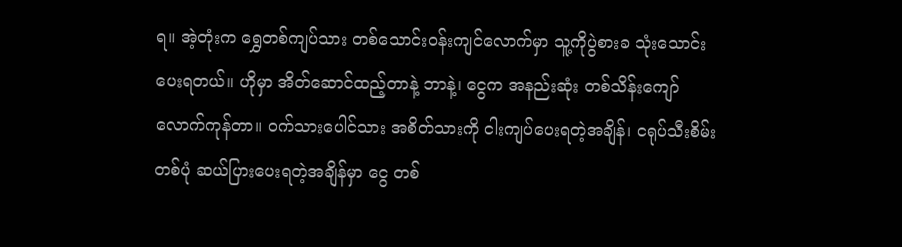ရ။ အဲ့တုံးက ရွှေတစ်ကျပ်သား တစ်သောင်းဝန်းကျင်လောက်မှာ သူ့ကိုပွဲစားခ သုံးသောင်းပေးရတယ်။ ဟိုမှာ အိတ်ဆောင်ထည့်တာနဲ့ ဘာနဲ့၊ ငွေက အနည်းဆုံး တစ်သိန်းကျော်လောက်ကုန်တာ။ ဝက်သားပေါင်သား အစိတ်သားကို ငါးကျပ်ပေးရတဲ့အချိန်၊ ငရုပ်သီးစိမ်းတစ်ပုံ ဆယ်ပြားပေးရတဲ့အချိန်မှာ ငွေ တစ်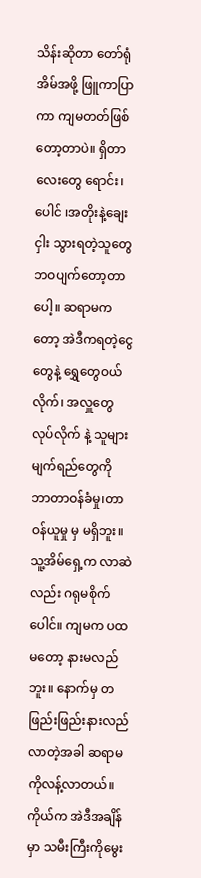သိန်းဆိုတာ တော်ရုံအိမ်အဖို့ ဖြူကာပြာကာ ကျမတတ်ဖြစ်တော့တာပဲ။ ရှိတာလေးတွေ ရောင်း၊ ပေါင် ၊အတိုးနဲ့ချေးငှါး သွားရတဲ့သူတွေ ဘဝပျက်တော့တာပေါ့။ ဆရာမကတော့ အဲဒီကရတဲ့ငွေတွေနဲ့ ရွှေတွေဝယ်လိုက်၊ အလှူတွေလုပ်လိုက် နဲ့ သူများမျက်ရည်တွေကို ဘာတာဝန်ခံမှု၊တာဝန်ယူမှု မှ မရှိဘူး။ သူ့အိမ်ရှေ့က လာဆဲလည်း ဂရုမစိုက်ပေါင်။ ကျမက ပထမတော့ နားမလည်ဘူး။ နောက်မှ တဖြည်းဖြည်းနားလည်လာတဲ့အခါ ဆရာမကိုလန့်လာတယ်။ ကိုယ်က အဲဒီအချိန်မှာ သမီးကြီးကိုမွေး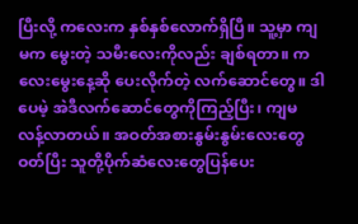ပြီးလို့ ကလေးက နှစ်နှစ်လောက်ရှိပြီ။ သူ့မှာ ကျမက မွေးတဲ့ သမီးလေးကိုလည်း ချစ်ရတာ။ ကလေးမွေးနေ့ဆို ပေးလိုက်တဲ့ လက်ဆောင်တွေ။ ဒါပေမဲ့ အဲဒီလက်ဆောင်တွေကိုကြည့်ပြီး၊ ကျမ လန့်လာတယ်။ အဝတ်အစားနွမ်းနွမ်းလေးတွေဝတ်ပြီး သူတို့ပိုက်ဆံလေးတွေပြန်ပေး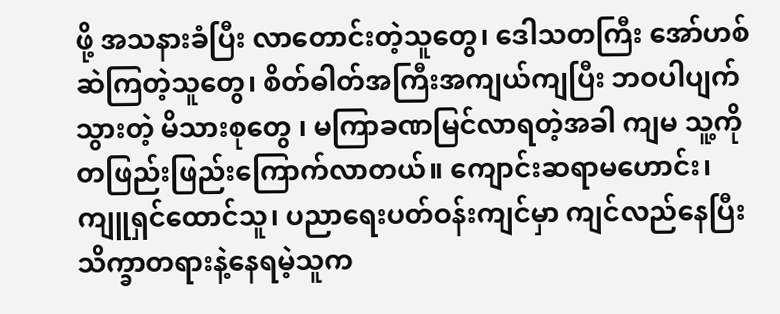ဖို့ အသနားခံပြီး လာတောင်းတဲ့သူတွေ၊ ဒေါသတကြီး အော်ဟစ်ဆဲကြတဲ့သူတွေ၊ စိတ်ဓါတ်အကြီးအကျယ်ကျပြီး ဘဝပါပျက်သွားတဲ့ မိသားစုတွေ ၊ မကြာခဏမြင်လာရတဲ့အခါ ကျမ သူ့ကို တဖြည်းဖြည်းကြောက်လာတယ်။ ကျောင်းဆရာမဟောင်း၊ ကျူရှင်ထောင်သူ၊ ပညာရေးပတ်ဝန်းကျင်မှာ ကျင်လည်နေပြီး သိက္ခာတရားနဲ့နေရမဲ့သူက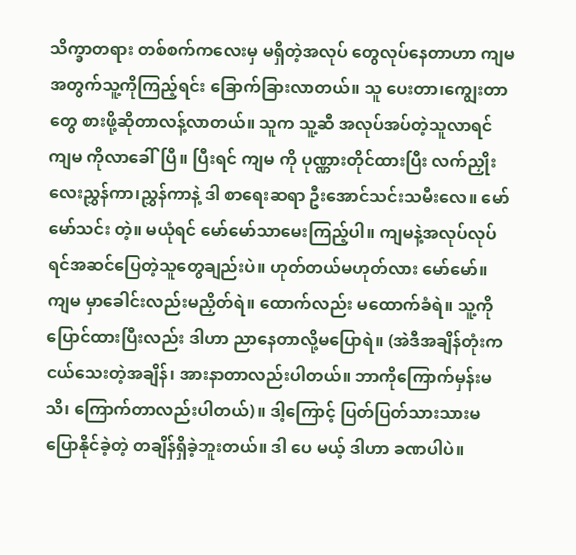သိက္ခာတရား တစ်စက်ကလေးမှ မရှိတဲ့အလုပ် တွေလုပ်နေတာဟာ ကျမ အတွက်သူ့ကိုကြည့်ရင်း ခြောက်ခြားလာတယ်။ သူ ပေးတာ၊ကျွေးတာတွေ စားဖို့ဆိုတာလန့်လာတယ်။ သူက သူ့ဆီ အလုပ်အပ်တဲ့သူလာရင် ကျမ ကိုလာခေါ်ပြီ။ ပြီးရင် ကျမ ကို ပုဏ္ဏားတိုင်ထားပြီး လက်ညှိုးလေးညွှန်ကာ၊ညွှန်ကာနဲ့ ဒါ စာရေးဆရာ ဦးအောင်သင်းသမီးလေ။ မော်မော်သင်း တဲ့။ မယုံရင် မော်မော်သာမေးကြည့်ပါ။ ကျမနဲ့အလုပ်လုပ်ရင်အဆင်ပြေတဲ့သူတွေချည်းပဲ။ ဟုတ်တယ်မဟုတ်လား မော်မော်။ ကျမ မှာခေါင်းလည်းမညှိတ်ရဲ။ ထောက်လည်း မထောက်ခံရဲ။ သူ့ကိုပြောင်ထားပြီးလည်း ဒါဟာ ညာနေတာလို့မပြောရဲ။ (အဲဒီအချိန်တုံးက ငယ်သေးတဲ့အချိန်၊ အားနာတာလည်းပါတယ်။ ဘာကိုကြောက်မှန်းမသိ၊ ကြောက်တာလည်းပါတယ်)။ ဒါ့ကြောင့် ပြတ်ပြတ်သားသားမပြောနိုင်ခဲ့တဲ့ တချိန်ရှိခဲ့ဘူးတယ်။ ဒါ ပေ မယ့် ဒါဟာ ခဏပါပဲ။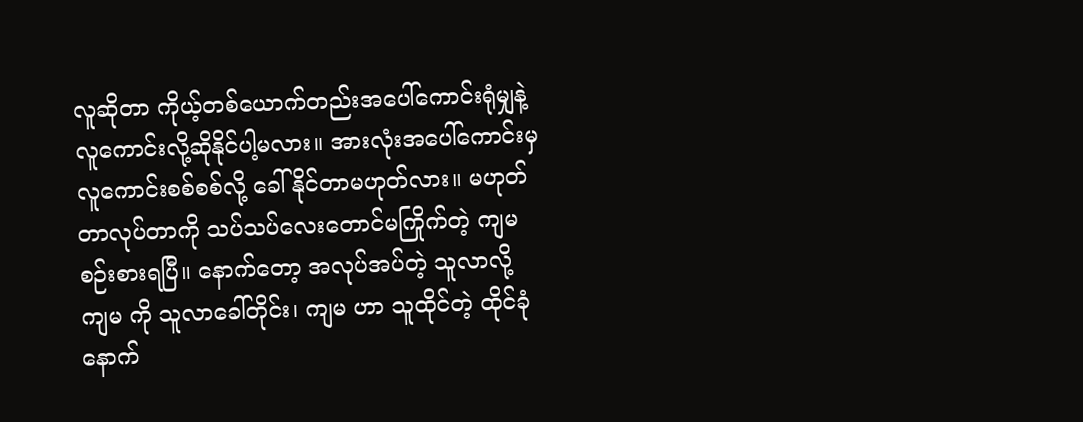လူဆိုတာ ကိုယ့်တစ်ယောက်တည်းအပေါ်ကောင်းရုံမျှနဲ့ လူကောင်းလို့ဆိုနိုင်ပါ့မလား။ အားလုံးအပေါ်ကောင်းမှ လူကောင်းစစ်စစ်လို့ ခေါ်နိုင်တာမဟုတ်လား။ မဟုတ်တာလုပ်တာကို သပ်သပ်လေးတောင်မကြိုက်တဲ့ ကျမ စဉ်းစားရပြီ။ နောက်တော့ အလုပ်အပ်တဲ့ သူလာလို့ ကျမ ကို သူလာခေါ်တိုင်း၊ ကျမ ဟာ သူထိုင်တဲ့ ထိုင်ခုံ နောက်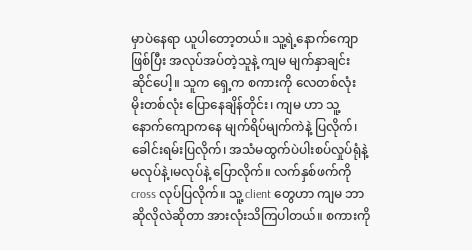မှာပဲ‌‌နေရာ ယူပါတော့တယ်။ သူ့ရဲ့နောက်‌ကျော ဖြစ်ပြီး အလုပ်အပ်တဲ့သူနဲ့ ကျမ မျက်နှာချင်းဆိုင်ပေါ့။ သူက ရှေ့က စကားကို လေတစ်လုံး မိုးတစ်လုံး ပြောနေချိန်တိုင်း၊ ကျမ ဟာ သူ့နောက်ကျောကနေ မျက်ရိပ်မျက်ကဲနဲ့ ပြလိုက်၊ ခေါင်းရမ်းပြလိုက်၊ အသံမထွက်ပဲပါးစပ်လှုပ်ရုံနဲ့ မလုပ်နဲ့၊မလုပ်နဲ့ ပြောလိုက်။ လက်နှစ်ဖက်ကို cross လုပ်ပြလိုက်။ သူ့ client တွေဟာ ကျမ ဘာဆိုလိုလဲဆိုတာ အားလုံးသိကြပါတယ်။ စကားကို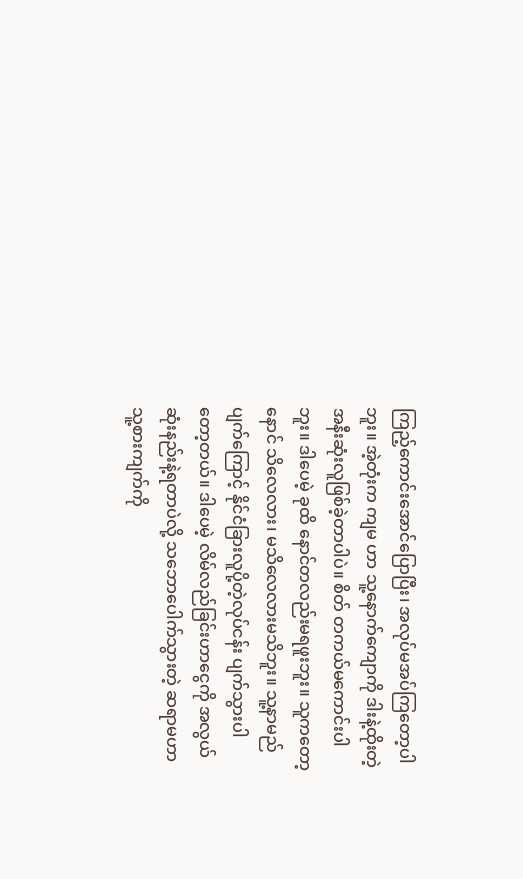ကြည့်ကောင်းအောင်ပြောပြီး၊ အလုပ်မအပ်ကြတော့ပါဘူး။ အဲ့တုံးက ကျမ ဟာ သူ့နောက်ကျောကို ဒါးနဲ့ထိုးတဲ့ အနီးဆုံးလူဖြစ်ခဲ့တာပါပဲ။ စိတ် တကယ်မကောင်းပါဘူး။ ဒါပေမဲ့ ခုထိ နောင်တလည်းမရဖူးဘူး။ သူကတော့ နောင် သိလေလား၊ မသိလေလားမသိဘူး။ သူ့နာမည်ပျက်ကြောင့် နိုင်ငံခြားလူပို့တဲ့လုပ်ငန်း ပျက်သွားပါတော့တယ်။ ဒါပေမဲ့ လိမ်လည်ခြင်းဟာငွေကို အလွယ်ဆုံးနည်းနဲ့ရတာပဲလို့ သဘောပေါက်သွားတဲ့ ဆရာမဟာ သူ့စားကျက်ကို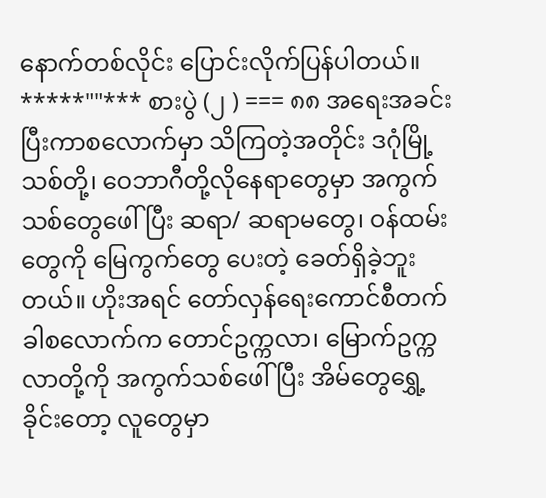နောက်တစ်လိုင်း ပြောင်းလိုက်ပြန်ပါတယ်။ *****""*** စားပွဲ (၂ ) === ၈၈ အရေးအခင်းပြီးကာစလောက်မှာ သိကြတဲ့အတိုင်း ဒဂုံမြို့သစ်တို့၊ ဝေဘာဂီတို့လိုနေရာတွေမှာ အကွက်သစ်တွေဖေါ်ပြီး ဆရာ/ ဆရာမတွေ၊ ဝန်ထမ်းတွေကို မြေကွက်တွေ ပေးတဲ့ ခေတ်ရှိခဲ့ဘူးတယ်။ ဟိုးအရင် တော်လှန်ရေးကောင်စီတက်ခါစလောက်က တောင်ဥက္ကလာ၊ မြောက်ဥက္ကလာတို့ကို အကွက်သစ်ဖေါ်ပြီး အိမ်တွေရွှေ့ခိုင်းတော့ လူတွေမှာ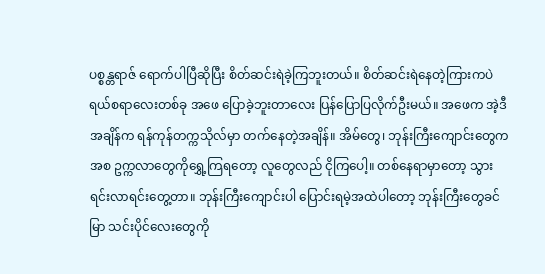ပစ္စန္တရာဇ် ရောက်ပါပြီဆိုပြီး စိတ်ဆင်းရဲခဲ့ကြဘူးတယ်။ စိတ်ဆင်းရဲနေတဲ့ကြားကပဲ ရယ်စရာလေးတစ်ခု အဖေ ပြောခဲ့ဘူးတာလေး ပြန်ပြောပြလိုက်ဦးမယ်။ အဖေက အဲ့ဒီအချိန်က ရန်ကုန်တက္ကသိုလ်မှာ တက်နေတဲ့အချိန်။ အိမ်တွေ၊ ဘုန်းကြီးကျောင်းတွေကအစ ဥက္ကလာတွေကိုရွှေ့ကြရတော့ လူတွေလည် ငိုကြပေါ့။ တစ်နေရာမှာတော့ သွားရင်းလာရင်းတွေ့တာ။ ဘုန်းကြီးကျောင်းပါ ပြောင်းရမဲ့အထဲပါတော့ ဘုန်းကြီးတွေခင်မြာ သင်းပိုင်လေးတွေကို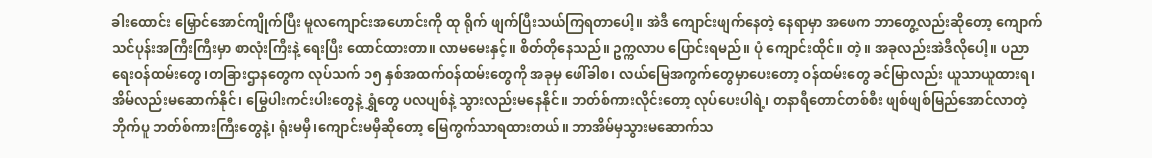ခါးထောင်း မြှောင်အောင်ကျိုက်ပြီး မူလကျောင်းအဟောင်းကို ထု ရိုက် ဖျက်ပြီးသယ်ကြရတာပေါ့။ အဲဒီ‌ ကျောင်းဖျက်နေတဲ့ နေရာမှာ အဖေက ဘာတွေ့လည်းဆိုတော့ ကျောက်သင်ပုန်းအကြီးကြီးမှာ စာလုံးကြီးနဲ့ ရေးပြီး ‌ထောင်ထားတာ။ လာမမေးနှင့်။ စိတ်တိုနေသည်။ ဥက္ကလာပ ပြောင်းရမည်။ ပုံ ကျောင်းထိုင်။ တဲ့။ အခုလည်းအဲဒီလိုပေါ့။ ပညာရေးဝန်ထမ်းတွေ၊တခြားဌာနတွေက လုပ်သက် ၁၅ နှစ်အထက်ဝန်ထမ်းတွေကို အခုမှ ဖေါ်ခါစ၊ လယ်မြေအကွက်တွေမှာပေးတော့ ဝန်ထမ်းတွေ ခင်မြာလည်း ယူသာယူထားရ၊ အိမ်လည်းမဆောက်နိုင်၊ မြွေပါးကင်းပါးတွေနဲ့ ရွှံတွေ ပလပျစ်နဲ့ သွားလည်းမနေနိုင်။ ဘတ်စ်ကားလိုင်းတော့ လုပ်ပေးပါရဲ့၊ တနာရီတောင်တစ်စီး ဖျစ်ဖျစ်မြည်အောင်လာတဲ့ ဘိုက်ပူ ဘတ်စ်ကားကြီးတွေနဲ့၊ ရုံးမမှီ၊ကျောင်းမမှီဆိုတော့ မြေကွက်သာရထားတယ်။ ဘာအိမ်မှသွားမဆောက်သ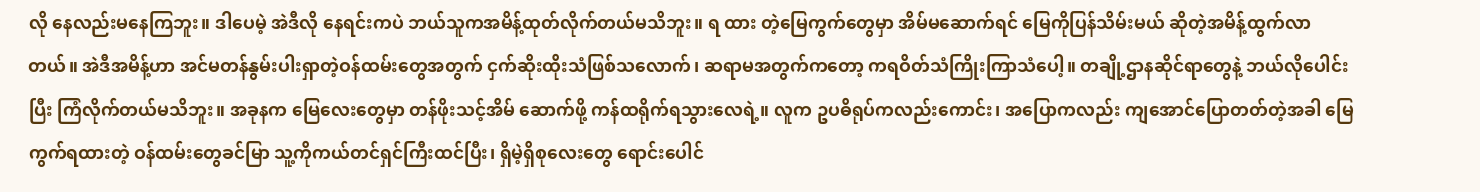လို နေလည်းမနေကြဘူး။ ဒါပေမဲ့ အဲဒီလို နေရင်းကပဲ ဘယ်သူကအမိန့်ထုတ်လိုက်တယ်မသိဘူး။ ရ ထား တဲ့မြေကွက်တွေမှာ အိမ်မဆောက်ရင် မြေကိုပြန်သိမ်းမယ် ဆိုတဲ့အမိန့်ထွက်လာတယ်။ အဲဒီအမိန့်ဟာ အင်မတန်နွမ်းပါးရှာတဲ့ဝန်ထမ်းတွေအတွက် ငှက်ဆိုးထိုးသံဖြစ်သလောက်၊ ဆရာမအတွက်ကတော့ ကရဝိတ်သံကြိုးကြာသံပေါ့။ တချို့ဌာနဆိုင်ရာတွေနဲ့ ဘယ်လိုပေါင်းပြီး ကြံလိုက်တယ်မသိဘူး။ အခုနက မြေလေးတွေမှာ တန်ဖိုးသင့်အိမ် ဆောက်ဖို့ ကန်ထရိုက်ရသွားလေရဲ့။ လူက ဥပဓိရုပ်ကလည်းကောင်း၊ အပြောကလည်း ကျအောင်ပြောတတ်တဲ့အခါ မြေကွက်ရထားတဲ့ ဝန်ထမ်းတွေခင်မြာ သူ့ကိုကယ်တင်ရှင်ကြီးထင်ပြီး၊ ရှိမဲ့ရှိစုလေးတွေ ရောင်းပေါင်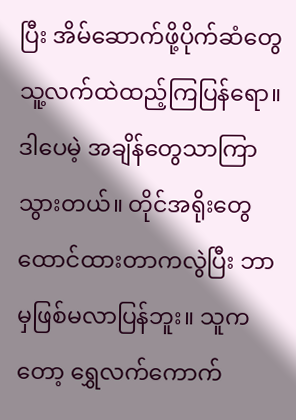ပြီး အိမ်ဆောက်ဖို့ပိုက်ဆံတွေ သူ့လက်ထဲထည့်ကြပြန်ရော။ ဒါပေမဲ့ အချိန်တွေသာကြာသွားတယ်။ တိုင်အရိုးတွေ ထောင်ထားတာကလွဲပြီး ဘာမှဖြစ်မလာပြန်ဘူး။ သူကတော့ ရွှေလက်ကောက်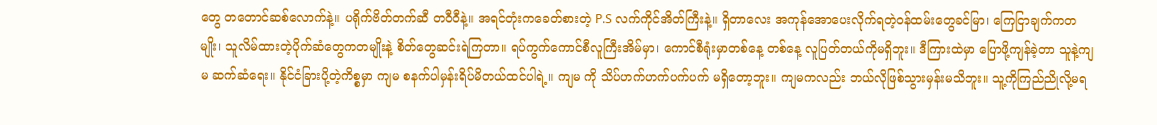တွေ တတောင်ဆစ်လောက်နဲ့။ ပရိုက်ဗိတ်တက်ဆီ တဝီဝီနဲ့။ အရင်တုံးကခေတ်စားတဲ့ P.S လက်ကိုင်အိတ်ကြီးနဲ့။ ရှိတာလေး အကုန်အောပေးလိုက်ရတဲ့ဝန်ထမ်းတွေခင်မြာ၊ ကြေငြာချက်ကတမျိုး၊ သူလိမ်ထားတဲ့ပိုက်ဆံတွေကတမျိုးနဲ့ စိတ်တွေဆင်းရဲကြတာ။ ရပ်ကွက်ကောင်စီလူကြီးအိမ်မှာ၊ ကောင်စီရုံးမှာတစ်နေ့ တစ်နေ့ လူပြတ်တယ်ကိုမရှိဘူး။ ဒီကြားထဲမှာ ပြောဖို့ကျန်ခဲ့တာ သူနဲ့ကျမ ဆက်ဆံရေး။ နိုင်ငံခြားပို့တဲ့ကိစ္စမှာ ကျမ စနက်ပါမှန်းရိပ်မိတယ်ထင်ပါရဲ့။ ကျမ ကို သိပ်ဟက်ဟက်ပက်ပက် မရှိတော့ဘူး။ ကျမကလည်း ဘယ်လိုဖြစ်သွားမှန်းမသိဘူး။ သူ့ကိုကြည်ညိုလို့မရ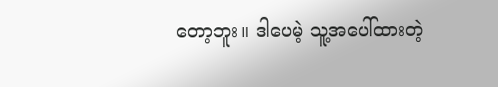တော့ဘူး။ ဒါပေမဲ့ သူ့အပေါ်ထားတဲ့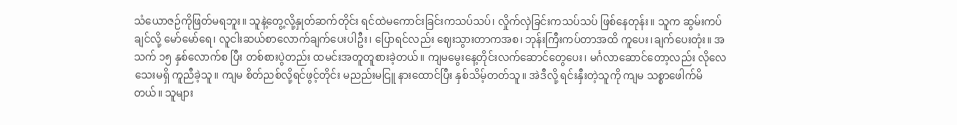သံယောဇဉ်ကိုဖြတ်မရဘူး။ သူနဲ့တွေ့လို့နှုတ်ဆက်တိုင်း ရင်ထဲမကောင်းခြင်းကသပ်သပ်၊ လှိုက်လှဲခြင်းကသပ်သပ် ဖြစ်နေတုန်း။ သူက ဆွမ်းကပ်ချင်လို့ မော်မော်ရေ၊ လူငါးဆယ်စာလောက်ချက်ပေးပါဦး၊ ပြောရင်လည်း ဈေးသွားတာကအစ၊ ဘုန်းကြီးကပ်တာအထိ ကူပေး၊ချက်‌ပေးတုံး။ အသက် ၁၅ နှစ်လောက်စ ပြီး တစ်စားပွဲတည်း ထမင်းအတူတူစားခဲ့တယ်။ ကျမမွေးနေ့တိုင်းလက်ဆောင်တွေပေး၊ မင်္ဂလာဆောင်တော့လည်း လိုလေသေးမရှိ ကူညီခဲ့သူ။ ကျမ စိတ်ညစ်လို့ရင်ဖွင့်တိုင်း မညည်းမငြူ နားထောင်ပြီး နှစ်သိမ့်တတ်သူ။ အဲဒီလို့ ရင်းနှီးတဲ့သူကို ကျမ သစ္စာဖေါက်မိတယ်။ ‌သူများ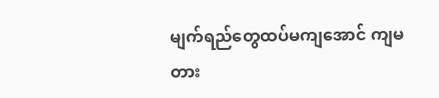မျက်ရည်တွေထပ်မကျအောင် ကျမ တား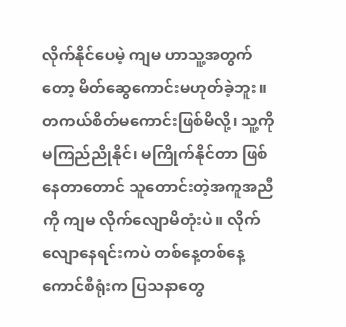လိုက်နိုင်ပေမဲ့ ကျမ ဟာသူ့အတွက်တော့ မိတ်ဆွေကောင်းမဟုတ်ခဲ့ဘူး။ တကယ်စိတ်မကောင်းဖြစ်မိလို့၊ သူ့ကိုမကြည်ညိုနိုင်၊ မကြိုက်နိုင်တာ ဖြစ်နေတာတောင် သူတောင်းတဲ့အကူအညီကို ကျမ လိုက်လျောမိတုံးပဲ။ လိုက်လျောနေရင်းကပဲ တစ်နေ့တစ်နေ့ ကောင်စီရုံးက ပြသနာတွေ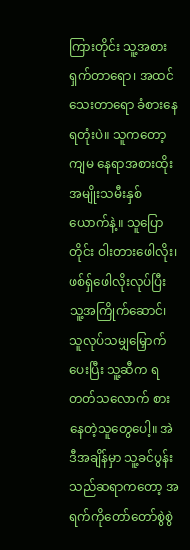ကြားတိုင်း သူ့အစားရှက်တာရော၊ အထင်သေးတာရော ခံစားနေရတုံးပဲ။ သူကတော့ ကျမ နေရာအစားထိုး အမျိုးသမီးနှစ်ယောက်နဲ့။ သူပြောတိုင်း ဝါးတားဖေါလိုး၊ ဖစ်ရှ်ဖေါလိုးလုပ်ပြီး သူ့အကြိုက်ဆောင်၊ သူလုပ်သမျှမြှောက်ပေးပြီး သူ့ဆီက ရတတ်သလောက် စားနေတဲ့သူတွေပေါ့။ အဲဒီအချိန်မှာ သူ့ခင်ပွန်းသည်ဆရာကတော့ အရက်ကိုတော်တော်စွဲစွဲ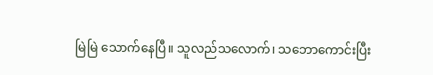မြဲမြဲ သောက်နေပြီ။ သူလည်သလောက်၊ သဘောကောင်းပြီး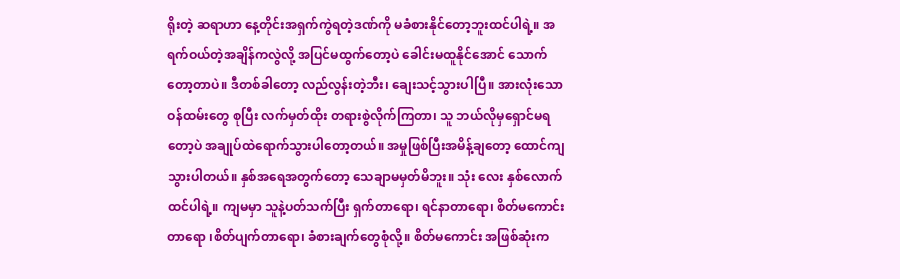ရိုးတဲ့ ဆရာဟာ နေ့တိုင်းအရှက်ကွဲရတဲ့ဒဏ်ကို မခံစားနိုင်တော့ဘူးထင်ပါရဲ့။ အရက်ဝယ်တဲ့အချိန်ကလွဲလို့ အပြင်မထွက်တော့ပဲ ခေါင်းမထူနိုင်အောင် သောက်တော့တာပဲ။ ဒီတစ်ခါတော့ လည်လွန်းတဲ့ဘီး၊ ချေးသင့်သွားပါပြီ။ အားလုံးသောဝန်ထမ်းတွေ စုပြီး လက်မှတ်ထိုး တရားစွဲလိုက်ကြတာ၊ သူ ဘယ်လိုမှရှောင်မရတော့ပဲ အချုပ်ထဲရောက်သွားပါတော့တယ်။ အမှုဖြစ်ပြီးအမိန့်ချတော့ ထောင်ကျသွားပါတယ်။ နှစ်အရေအတွက်တော့ သေချာမမှတ်မိဘူး။ သုံး လေး နှစ်လောက်ထင်ပါရဲ့။ ကျမမှာ သူနဲ့ပတ်သက်ပြီး ရှက်တာရော၊ ရင်နာတာရော၊ စိတ်မကောင်းတာရော ၊စိတ်ပျက်တာရော၊ ခံစားချက်တွေစုံလို့။ စိတ်မကောင်း အဖြစ်ဆုံးက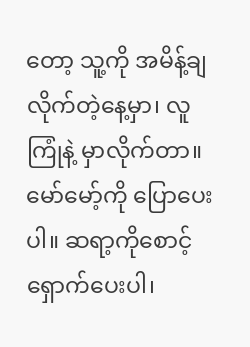တော့ သူ့ကို အမိန့်ချလိုက်တဲ့နေ့မှာ၊ လူကြုံနဲ့ မှာလိုက်တာ။ မော်မော့်ကို ပြောပေးပါ။ ဆရာ့ကိုစောင့်ရှောက်ပေးပါ၊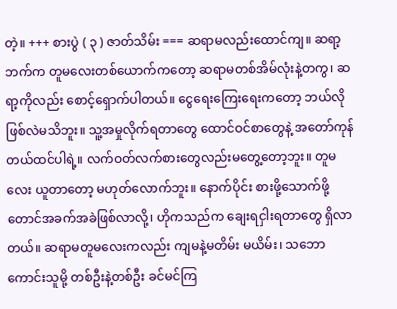တဲ့။ +++ စားပွဲ ( ၃ ) ဇာတ်သိမ်း === ဆရာမလည်းထောင်ကျ။ ဆရာ့ဘက်က တူမလေးတစ်ယောက်ကတော့ ဆရာမတစ်အိမ်လုံးနဲ့တကွ၊ ဆရာ့ကိုလည်း စောင့်ရှောက်ပါတယ်။ ငွေရေးကြေးရေးကတော့ ဘယ်လိုဖြစ်လဲမသိဘူး။ သူ့အမှုလိုက်ရတာတွေ ထောင်ဝင်စာတွေနဲ့ အတော်ကုန်တယ်ထင်ပါရဲ့။ လက်ဝတ်လက်စားတွေလည်းမတွေ့တော့ဘူး။ တူမလေး ယူတာတော့ မဟုတ်လောက်ဘူး။ နောက်ပိုင်း စားဖို့သောက်ဖို့တောင်အခက်အခဲဖြစ်လာလို့၊ ဟိုကသည်က ချေးရငှါးရတာတွေ ရှိလာတယ်။ ဆရာမတူမလေးကလည်း ကျမနဲ့မတိမ်း မယိမ်း၊ သဘောကောင်းသူမို့ တစ်ဦးနဲ့တစ်ဦး ခင်မင်ကြ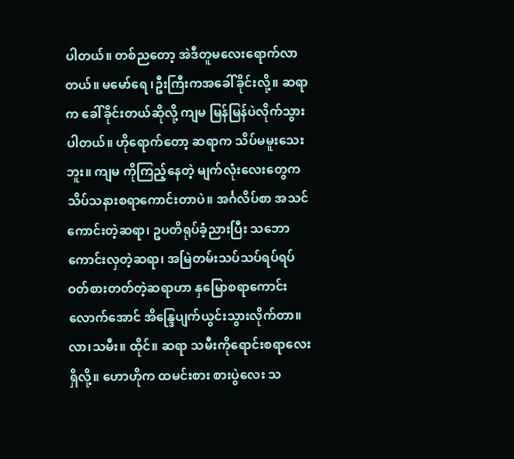ပါတယ်။ တစ်ညတော့ အဲဒီတူမလေးရောက်လာတယ်။ မမော်ရေ ၊ဦးကြီးကအခေါ်ခိုင်းလို့။ ဆရာက ခေါ်ခိုင်းတယ်ဆိုလို့ ကျမ မြန်မြန်ပဲလိုက်သွားပါတယ်။ ဟိုရောက်တော့ ဆရာက သိပ်မမူးသေးဘူး။ ကျမ ကိုကြည့်နေတဲ့ မျက်လုံးလေးတွေက သိပ်သနားစရာကောင်းတာပဲ။ အင်္ဂလိပ်စာ အသင်ကောင်းတဲ့ဆရာ၊ ဥပတိရုပ်ခံ့ညားပြီး သဘောကောင်းလှတဲ့ဆရာ၊ အမြဲတမ်းသပ်သပ်ရပ်ရပ် ဝတ်စားတတ်တဲ့ဆရာဟာ နှမြောစရာကောင်းလောက်အောင် အိန္ဒြေပျက်ယွင်းသွားလိုက်တာ။ လာ၊သမီး။ ထိုင်။ ဆရာ သမီးကိုရောင်းစရာလေးရှိလို့။ ဟောဟိုက ထမင်းစား စားပွဲလေး သ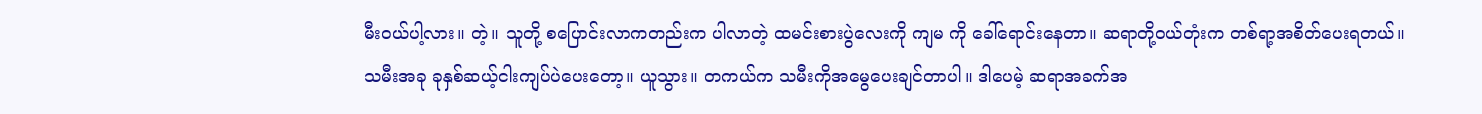မီးဝယ်ပါ့လား။ တဲ့။ သူတို့ စပြောင်းလာကတည်းက ပါလာတဲ့ ထမင်းစားပွဲလေးကို ကျမ ကို ခေါ်ရောင်းနေတာ။ ဆရာတို့ဝယ်တုံးက တစ်ရာ့အစိတ်ပေးရတယ်။ သမီးအခု ခုနှစ်ဆယ့်ငါးကျပ်ပဲပေးတော့။ ယူသွား။ တကယ်က သမီးကိုအမွေပေးချင်တာပါ။ ဒါပေမဲ့ ဆရာအခက်အ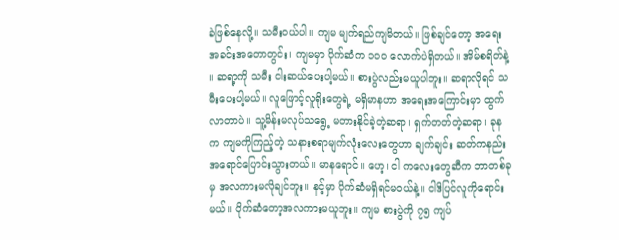ခဲဖြစ်နေလို့။ သမီးဝယ်ပါ။ ကျမ မျက်ရည်ကျမိတယ်။ ဖြစ်ချင်တော့ အရေးအခင်းအတောတွင်း၊ ကျမမှာ ပိုက်ဆံက ၁၀၀ လောက်ပဲရှိတယ်။ အိမ်စရိတ်နဲ့ ။ ဆရာ့ကို သမီး ငါးဆယ်ပေးပါ့မယ်။ စားပွဲလည်းမယူပါဘူး။ ဆရာလိုရင် သမီးပေးပါ့မယ်။ လူဖြောင့်လူရိုးတွေရဲ့ မရှိမာနဟာ အရေးအကြောင်းမှာ ထွက်လာတာပဲ။ သူ့မိန်းမလုပ်သရွေ့ မတားနိုင်ခဲ့တဲ့ဆရာ၊ ရှက်တတ်တဲ့ဆရာ၊ ခုနက ကျမကိုကြည့်တဲ့ သနားစရာမျက်လုံးလေးတွေဟာ ချက်ချင်း ဆတ်ကနည်းအရောင်ပြောင်းသွားတယ်။ မာနရောင်။ ဟေ့၊ ငါ ကလေးတွေဆီက ဘာတစ်ခုမှ အလကားမလိုချင်ဘူး။ နင့်မှာ ပိုက်ဆံမရှိရင်မဝယ်နဲ့။ ငါဒိပြင်လူကိုရောင်းမယ်။ ပိုက်ဆံတော့အလကားမယူဘူး။ ကျမ စားပွဲကို ၇၅ ကျပ်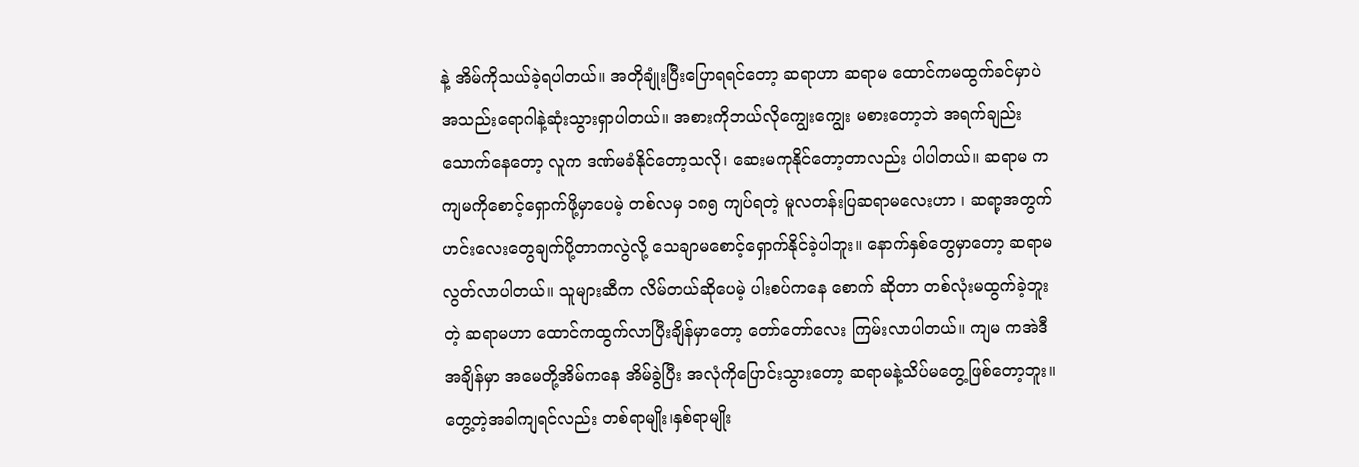နဲ့ အိမ်ကိုသယ်ခဲ့ရပါတယ်။ အတိုချုံးပြီးပြောရရင်တော့ ဆရာဟာ ဆရာမ ထောင်ကမထွက်ခင်မှာပဲ အသည်းရောဂါနဲ့ဆုံးသွားရှာပါတယ်။ အစားကိုဘယ်လိုကျွေးကျွေး မစားတော့ဘဲ အရက်ချည်းသောက်နေတော့ လူက ဒဏ်မခံနိုင်တော့သလို၊ ဆေးမကုနိုင်တော့တာလည်း ပါပါတယ်။ ဆရာမ က ကျမကိုစောင့်ရှောက်ဖို့မှာပေမဲ့ တစ်လမှ ၁၈၅ ကျပ်ရတဲ့ မူလတန်းပြဆရာမလေးဟာ ၊ ဆရာ့အတွက် ဟင်းလေးတွေချက်ပို့တာကလွဲလို့ သေချာမစောင့်ရှောက်နိုင်ခဲ့ပါဘူး။ နောက်နှစ်တွေမှာတော့ ဆရာမ လွတ်လာပါတယ်။ သူများဆီက လိမ်တယ်ဆိုပေမဲ့ ပါးစပ်ကနေ စောက် ဆိုတာ တစ်လုံးမထွက်ခဲ့ဘူးတဲ့ ဆရာမဟာ ထောင်ကထွက်လာပြီးချိန်မှာတော့ တော်တော်လေး ကြမ်းလာပါတယ်။ ကျမ ကအဲဒီအချိန်မှာ အမေတို့အိမ်ကနေ အိမ်ခွဲပြီး အလုံကိုပြောင်းသွားတော့ ဆရာမနဲ့သိပ်မတွေ့ဖြစ်တော့ဘူး။ တွေ့တဲ့အခါကျရင်‌လည်း တစ်ရာမျိုး၊နှစ်ရာမျိုး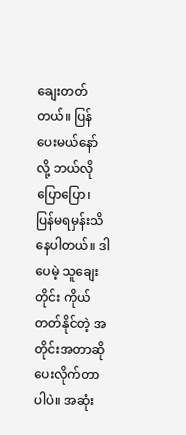ချေးတတ်တယ်။ ပြန်ပေးမယ်နော်လို့ ဘယ်လိုပြောပြော၊ ပြန်မရမှန်းသိနေပါတယ်။ ဒါပေမဲ့ သူချေးတိုင်း ကိုယ်တတ်နိုင်တဲ့ အတိုင်းအတာဆိုပေးလိုက်တာပါပဲ။ အဆုံး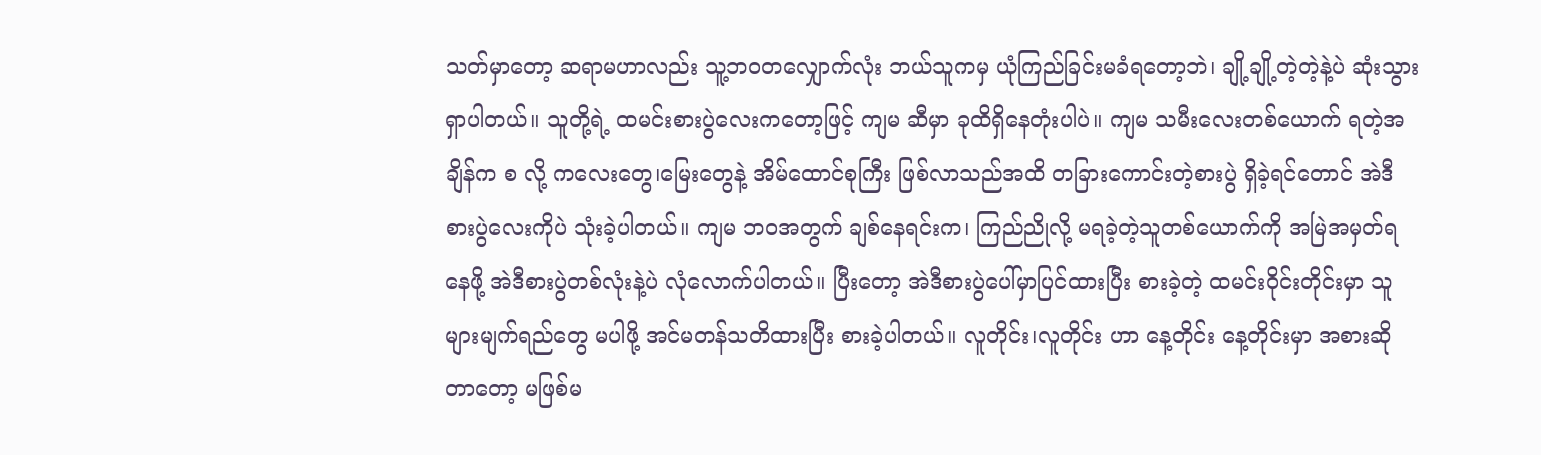သတ်မှာတော့ ဆရာမဟာလည်း သူ့ဘဝတလျှောက်လုံး ဘယ်သူကမှ ယုံကြည်ခြင်းမခံရတော့ဘဲ၊ ချို့ချို့တဲ့တဲ့နဲ့ပဲ ဆုံးသွားရှာပါတယ်။ သူတို့ရဲ့ ထမင်းစားပွဲလေးကတော့ဖြင့် ကျမ ဆီမှာ ခုထိရှိနေတုံးပါပဲ။ ကျမ သမီးလေးတစ်ယောက် ရတဲ့အချိန်က စ လို့ ကလေးတွေ၊မြေးတွေနဲ့ အိမ်‌ထောင်စုကြီး ဖြစ်လာသည်အထိ တခြားကောင်းတဲ့စားပွဲ ရှိခဲ့ရင်တောင် အဲဒီစားပွဲလေးကိုပဲ သုံးခဲ့ပါတယ်။ ကျမ ဘဝအတွက် ချစ်နေရင်းက၊ ကြည်ညိုလို့ မရခဲ့တဲ့သူတစ်ယောက်ကို အမြဲအမှတ်ရနေဖို့ အဲဒီစားပွဲတစ်လုံးနဲ့ပဲ လုံလောက်ပါတယ်။ ပြီးတော့ အဲဒီစားပွဲပေါ်မှာပြင်ထားပြီး စားခဲ့တဲ့ ထမင်းဝိုင်းတိုင်းမှာ သူများမျက်ရည်တွေ မပါဖို့ အင်မတန်သတိထားပြီး စားခဲ့ပါတယ်။ လူတိုင်း၊လူတိုင်း ဟာ နေ့တိုင်း နေ့တိုင်းမှာ အစားဆိုတာတော့ မဖြစ်မ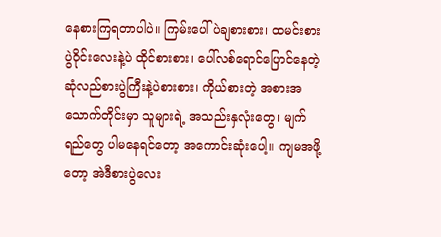နေစားကြရတာပါပဲ။ ကြမ်းပေါ်ပဲချစားစား၊ ထမင်းစားပွဲဝိုင်းလေးနဲ့ပဲ ထိုင်စားစား၊ ပေါ်လစ်ရောင်ပြောင်နေတဲ့ ဆုံလည်စားပွဲကြီးနဲ့ပဲစားစား၊ ကိုယ်စားတဲ့ အစားအသောက်တိုင်းမှာ သူများရဲ့ အသည်းနှလုံးတွေ၊ မျက်ရည်‌တွေ ပါမနေရင်တော့ အကောင်းဆုံးပေါ့။ ကျမအဖို့တော့ အဲဒီစားပွဲလေး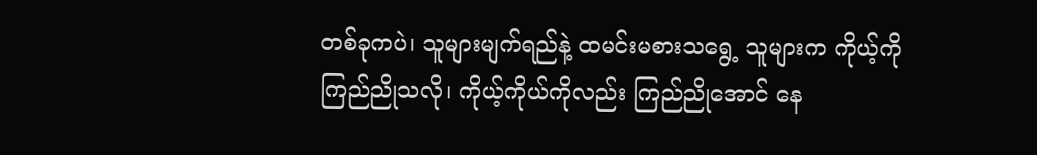တစ်ခုကပဲ၊ သူများမျက်ရည်နဲ့ ထမင်းမစားသရွေ့ သူများက ကိုယ့်ကိုကြည်ညိုသလို၊ ကိုယ့်ကိုယ်ကိုလည်း ကြည်ညိုအောင် နေ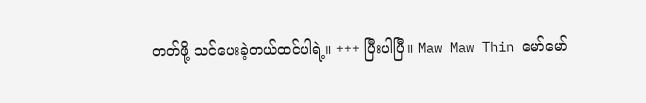တတ်ဖို့ သင်ပေးခဲ့တယ်ထင်ပါရဲ့။ +++ ပြီးပါပြီ။ Maw Maw Thin မော်မော်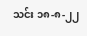သင်း ၁၈-၈-၂၂